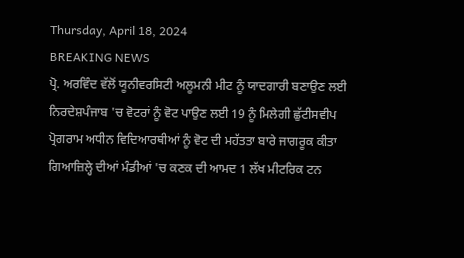Thursday, April 18, 2024
BREAKING NEWS
ਪ੍ਰੋ. ਅਰਵਿੰਦ ਵੱਲੋਂ ਯੂਨੀਵਰਸਿਟੀ ਅਲੂਮਨੀ ਮੀਟ ਨੂੰ ਯਾਦਗਾਰੀ ਬਣਾਉਣ ਲਈ ਨਿਰਦੇਸ਼ਪੰਜਾਬ 'ਚ ਵੋਟਰਾਂ ਨੂੰ ਵੋਟ ਪਾਉਣ ਲਈ 19 ਨੂੰ ਮਿਲੇਗੀ ਛੁੱਟੀਸਵੀਪ ਪ੍ਰੋਗਰਾਮ ਅਧੀਨ ਵਿਦਿਆਰਥੀਆਂ ਨੂੰ ਵੋਟ ਦੀ ਮਹੱਤਤਾ ਬਾਰੇ ਜਾਗਰੂਕ ਕੀਤਾ ਗਿਆਜ਼ਿਲ੍ਹੇ ਦੀਆਂ ਮੰਡੀਆਂ 'ਚ ਕਣਕ ਦੀ ਆਮਦ 1 ਲੱਖ ਮੀਟਰਿਕ ਟਨ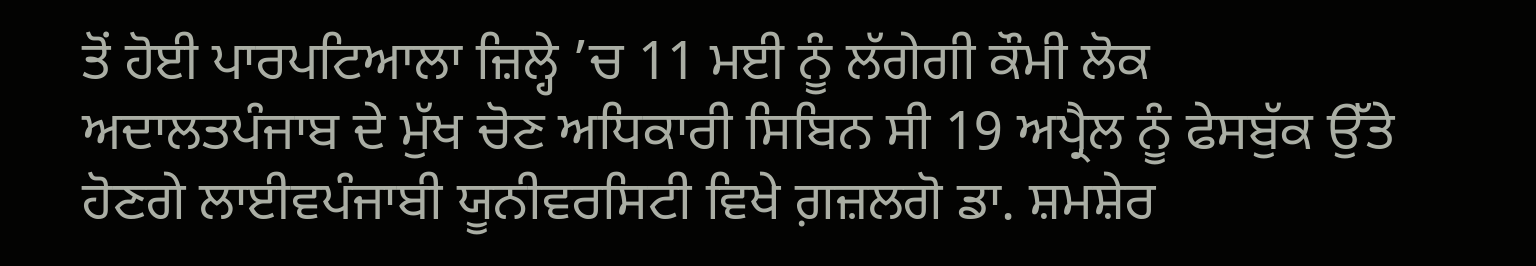ਤੋਂ ਹੋਈ ਪਾਰਪਟਿਆਲਾ ਜ਼ਿਲ੍ਹੇ ’ਚ 11 ਮਈ ਨੂੰ ਲੱਗੇਗੀ ਕੌਮੀ ਲੋਕ ਅਦਾਲਤਪੰਜਾਬ ਦੇ ਮੁੱਖ ਚੋਣ ਅਧਿਕਾਰੀ ਸਿਬਿਨ ਸੀ 19 ਅਪ੍ਰੈਲ ਨੂੰ ਫੇਸਬੁੱਕ ਉੱਤੇ ਹੋਣਗੇ ਲਾਈਵਪੰਜਾਬੀ ਯੂਨੀਵਰਸਿਟੀ ਵਿਖੇ ਗ਼ਜ਼ਲਗੋ ਡਾ. ਸ਼ਮਸ਼ੇਰ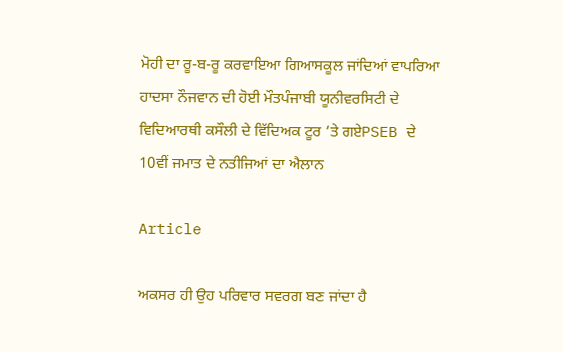ਮੋਹੀ ਦਾ ਰੂ-ਬ-ਰੂ ਕਰਵਾਇਆ ਗਿਆਸਕੂਲ ਜਾਂਦਿਆਂ ਵਾਪਰਿਆ ਹਾਦਸਾ ਨੌਜਵਾਨ ਦੀ ਹੋਈ ਮੌਤਪੰਜਾਬੀ ਯੂਨੀਵਰਸਿਟੀ ਦੇ ਵਿਦਿਆਰਥੀ ਕਸੌਲੀ ਦੇ ਵਿੱਦਿਅਕ ਟੂਰ ’ਤੇ ਗਏPSEB ਦੇ 10ਵੀਂ ਜਮਾਤ ਦੇ ਨਤੀਜਿਆਂ ਦਾ ਐਲਾਨ

Article

ਅਕਸਰ ਹੀ ਉਹ ਪਰਿਵਾਰ ਸਵਰਗ ਬਣ ਜਾਂਦਾ ਹੈ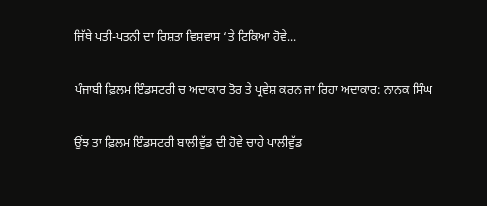ਜਿੱਥੇ ਪਤੀ-ਪਤਨੀ ਦਾ ਰਿਸ਼ਤਾ ਵਿਸ਼ਵਾਸ ‘ਤੇ ਟਿਕਿਆ ਹੋਵੇ...

ਪੰਜਾਬੀ ਫ਼ਿਲਮ ਇੰਡਸਟਰੀ ਚ ਅਦਾਕਾਰ ‌ਤੋਰ ਤੇ ਪ੍ਰਵੇਸ਼ ਕਰਨ ਜਾ ਰਿਹਾ ਅਦਾਕਾਰ: ਨਾਨਕ ਸਿੰਘ

ਉਂਝ ਤਾ ਫ਼ਿਲਮ ਇੰਡਸਟਰੀ ਬਾਲੀਵੁੱਡ ਦੀ ਹੋਵੇ ਚਾਹੇ ਪਾਲੀਵੁੱਡ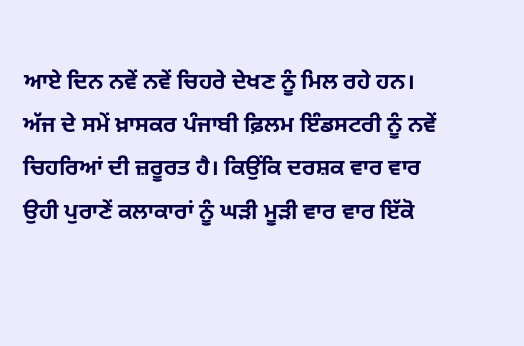ਆਏ ਦਿਨ ਨਵੇਂ ਨਵੇਂ ਚਿਹਰੇ ਦੇਖਣ ਨੂੰ ਮਿਲ ਰਹੇ ਹਨ। ਅੱਜ ਦੇ ਸਮੇਂ ਖ਼ਾਸਕਰ ਪੰਜਾਬੀ ਫ਼ਿਲਮ ਇੰਡਸਟਰੀ ਨੂੰ ਨਵੇਂ ਚਿਹਰਿਆਂ ਦੀ ਜ਼ਰੂਰਤ ਹੈ। ਕਿਉਂਕਿ ਦਰਸ਼ਕ ਵਾਰ ਵਾਰ ਉਹੀ ਪੁਰਾਣੇਂ ਕਲਾਕਾਰਾਂ ਨੂੰ ਘੜੀ ਮੂੜੀ ਵਾਰ ਵਾਰ ਇੱਕੋ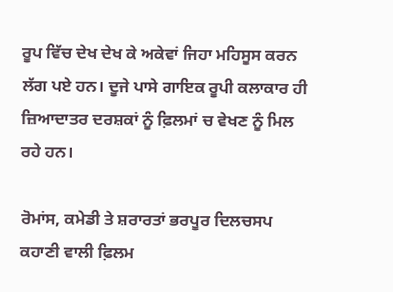ਰੂਪ ਵਿੱਚ ਦੇਖ ਦੇਖ ਕੇ ਅਕੇਵਾਂ ਜਿਹਾ ਮਹਿਸੂਸ ਕਰਨ ਲੱਗ ਪਏ ਹਨ। ਦੂਜੇ ਪਾਸੇ ਗਾਇਕ ਰੂਪੀ ਕਲਾਕਾਰ ਹੀ ਜ਼ਿਆਦਾਤਰ ਦਰਸ਼ਕਾਂ ਨੂੰ ਫ਼ਿਲਮਾਂ‌ ਚ ਵੇਖਣ ਨੂੰ ਮਿਲ ਰਹੇ ਹਨ।

ਰੋਮਾਂਸ, ਕਮੇਡੀ ਤੇ ਸ਼ਰਾਰਤਾਂ ਭਰਪੂਰ ਦਿਲਚਸਪ ਕਹਾਣੀ ਵਾਲੀ ਫ਼ਿਲਮ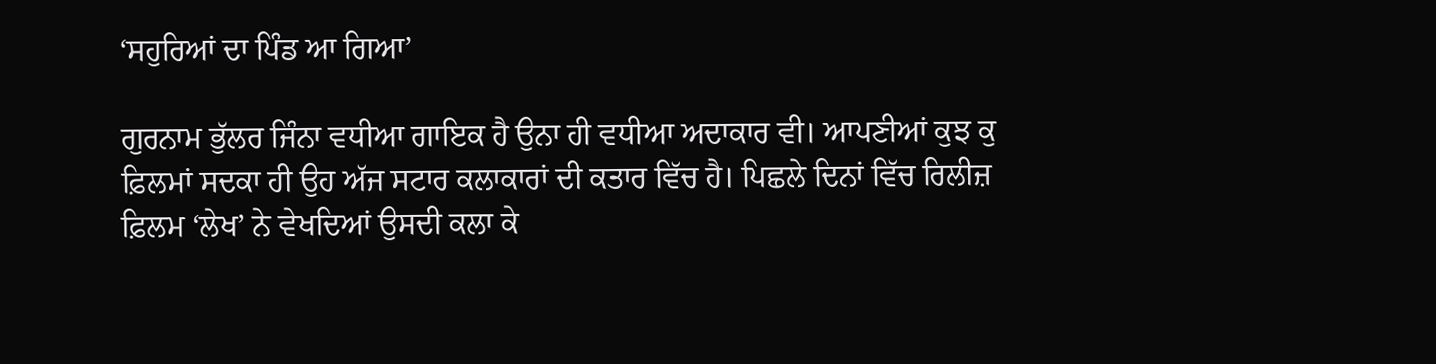‘ਸਹੁਰਿਆਂ ਦਾ ਪਿੰਡ ਆ ਗਿਆ’

ਗੁਰਨਾਮ ਭੁੱਲਰ ਜਿੰਨਾ ਵਧੀਆ ਗਾਇਕ ਹੈ ਉਨਾ ਹੀ ਵਧੀਆ ਅਦਾਕਾਰ ਵੀ। ਆਪਣੀਆਂ ਕੁਝ ਕੁ ਫ਼ਿਲਮਾਂ ਸਦਕਾ ਹੀ ਉਹ ਅੱਜ ਸਟਾਰ ਕਲਾਕਾਰਾਂ ਦੀ ਕਤਾਰ ਵਿੱਚ ਹੈ। ਪਿਛਲੇ ਦਿਨਾਂ ਵਿੱਚ ਰਿਲੀਜ਼ ਫ਼ਿਲਮ ‘ਲੇਖ’ ਨੇ ਵੇਖਦਿਆਂ ਉਸਦੀ ਕਲਾ ਕੇ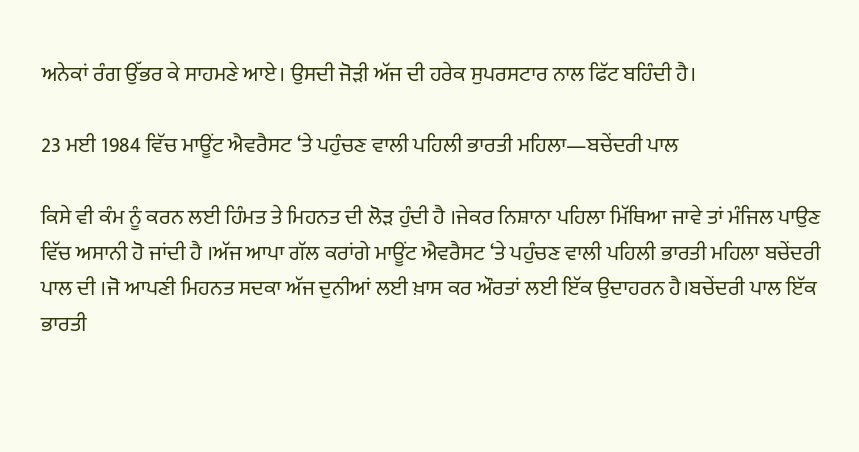ਅਨੇਕਾਂ ਰੰਗ ਉੱਭਰ ਕੇ ਸਾਹਮਣੇ ਆਏ। ਉਸਦੀ ਜੋੜੀ ਅੱਜ ਦੀ ਹਰੇਕ ਸੁਪਰਸਟਾਰ ਨਾਲ ਫਿੱਟ ਬਹਿੰਦੀ ਹੈ।

23 ਮਈ 1984 ਵਿੱਚ ਮਾਊਂਟ ਐਵਰੈਸਟ ‘ਤੇ ਪਹੁੰਚਣ ਵਾਲੀ ਪਹਿਲੀ ਭਾਰਤੀ ਮਹਿਲਾ—ਬਚੇਂਦਰੀ ਪਾਲ

ਕਿਸੇ ਵੀ ਕੰਮ ਨੂੰ ਕਰਨ ਲਈ ਹਿੰਮਤ ਤੇ ਮਿਹਨਤ ਦੀ ਲੋੜ ਹੁੰਦੀ ਹੈ ।ਜੇਕਰ ਨਿਸ਼ਾਨਾ ਪਹਿਲਾ ਮਿੱਥਿਆ ਜਾਵੇ ਤਾਂ ਮੰਜਿਲ ਪਾਉਣ ਵਿੱਚ ਅਸਾਨੀ ਹੋ ਜਾਂਦੀ ਹੈ ।ਅੱਜ ਆਪਾ ਗੱਲ ਕਰਾਂਗੇ ਮਾਊਂਟ ਐਵਰੈਸਟ ‘ਤੇ ਪਹੁੰਚਣ ਵਾਲੀ ਪਹਿਲੀ ਭਾਰਤੀ ਮਹਿਲਾ ਬਚੇਂਦਰੀ ਪਾਲ ਦੀ ।ਜੋ ਆਪਣੀ ਮਿਹਨਤ ਸਦਕਾ ਅੱਜ ਦੁਨੀਆਂ ਲਈ ਖ਼ਾਸ ਕਰ ਔਰਤਾਂ ਲਈ ਇੱਕ ਉਦਾਹਰਨ ਹੈ।ਬਚੇਂਦਰੀ ਪਾਲ ਇੱਕ ਭਾਰਤੀ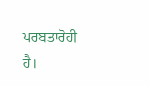ਪਰਬਤਾਰੋਹੀ ਹੈ।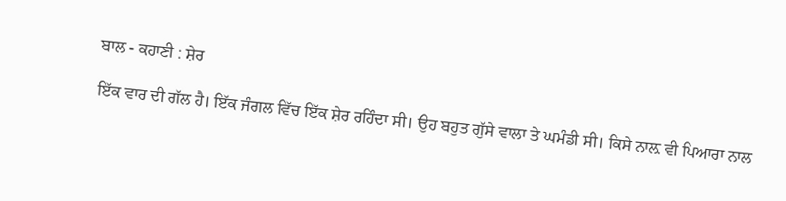ਬਾਲ - ਕਹਾਣੀ : ਸ਼ੇਰ

ਇੱਕ ਵਾਰ ਦੀ ਗੱਲ ਹੈ। ਇੱਕ ਜੰਗਲ ਵਿੱਚ ਇੱਕ ਸ਼ੇਰ ਰਹਿੰਦਾ ਸੀ। ਉਹ ਬਹੁਤ ਗੁੱਸੇ ਵਾਲਾ ਤੇ ਘਮੰਡੀ ਸੀ। ਕਿਸੇ ਨਾਲ਼ ਵੀ ਪਿਆਰਾ ਨਾਲ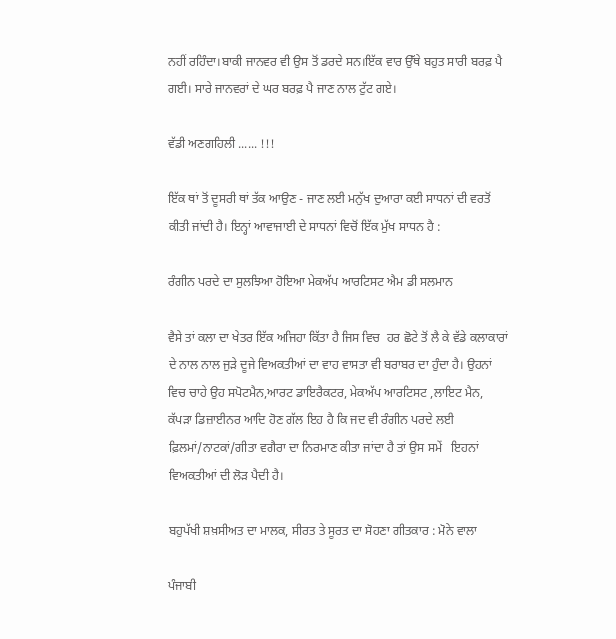ਨਹੀਂ ਰਹਿੰਦਾ।ਬਾਕੀ ਜਾਨਵਰ ਵੀ ਉਸ ਤੋਂ ਡਰਦੇ ਸਨ।ਇੱਕ ਵਾਰ ਉੱਥੇ ਬਹੁਤ ਸਾਰੀ ਬਰਫ਼ ਪੈ ਗਈ। ਸਾਰੇ ਜਾਨਵਰਾਂ ਦੇ ਘਰ ਬਰਫ਼ ਪੈ ਜਾਣ ਨਾਲ ਟੁੱਟ ਗਏ।

ਵੱਡੀ ਅਣਗਹਿਲੀ ...... !!!

ਇੱਕ ਥਾਂ ਤੋਂ ਦੂਸਰੀ ਥਾਂ ਤੱਕ ਆਉਣ - ਜਾਣ ਲਈ ਮਨੁੱਖ ਦੁਆਰਾ ਕਈ ਸਾਧਨਾਂ ਦੀ ਵਰਤੋਂ ਕੀਤੀ ਜਾਂਦੀ ਹੈ। ਇਨ੍ਹਾਂ ਆਵਾਜਾਈ ਦੇ ਸਾਧਨਾਂ ਵਿਚੋਂ ਇੱਕ ਮੁੱਖ ਸਾਧਨ ਹੈ :

ਰੰਗੀਨ ਪਰਦੇ ਦਾ ਸੁਲਝਿਆ ਹੋਇਆ ਮੇਕਅੱਪ ਆਰਟਿਸਟ ਐਮ ਡੀ ਸਲਮਾਨ

ਵੈਸੇ ਤਾਂ ਕਲਾ ਦਾ ਖੇਤਰ ਇੱਕ ਅਜਿਹਾ ਕਿੱਤਾ ਹੈ ਜਿਸ ਵਿਚ  ਹਰ ਛੋਟੇ ਤੋਂ ਲੈ ਕੇ ਵੱਡੇ ਕਲਾਕਾਰਾਂ ਦੇ ਨਾਲ ਨਾਲ ਜੁੜੇ ਦੂਜੇ ਵਿਅਕਤੀਆਂ ਦਾ ਵਾਹ ਵਾਸਤਾ ਵੀ ਬਰਾਬਰ ਦਾ ਹੁੰਦਾ ਹੈ। ਉਹਨਾਂ ਵਿਚ ਚਾਹੇ ਉਹ ਸਪੋਟਮੈਨ,ਆਰਟ ਡਾਇਰੈਕਟਰ, ਮੇਕਅੱਪ ਆਰਟਿਸਟ ,ਲਾਇਟ ਮੈਨ, ਕੱਪੜਾ ਡਿਜ਼ਾਈਨਰ ਆਦਿ ਹੋਣ ਗੱਲ ਇਹ ਹੈ ਕਿ ਜਦ ਵੀ ਰੰਗੀਨ ਪਰਦੇ ਲਈ ਫ਼ਿਲਮਾਂ/ਨਾਟਕਾਂ/ਗੀਤਾ ਵਗੈਰਾ ਦਾ ਨਿਰਮਾਣ ਕੀਤਾ ਜਾਂਦਾ ਹੈ ਤਾਂ ਉਸ ਸਮੇਂ   ਇਹਨਾਂ ਵਿਅਕਤੀਆਂ ਦੀ ਲੋੜ ਪੈਦੀ ਹੈ।

ਬਹੁਪੱਖੀ ਸ਼ਖ਼ਸੀਅਤ ਦਾ ਮਾਲਕ, ਸੀਰਤ ਤੇ ਸੂਰਤ ਦਾ ਸੋਹਣਾ ਗੀਤਕਾਰ : ਮੋਨੇ ਵਾਲਾ

ਪੰਜਾਬੀ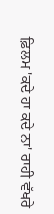ਫ਼ਿਲਮ 'ਕਦੇ ਹਾ ਕਦੇ ਨਾ' ਰਾਹੀ ਵੱਖਰੇ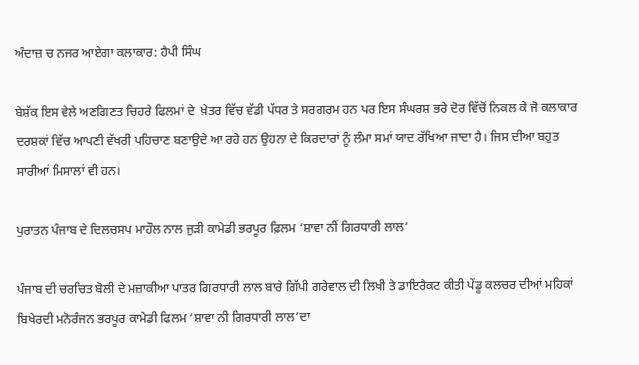ਅੰਦਾਜ਼ ਚ ਨਜਰ ਆਏਗਾ ਕਲਾਕਾਰ: ਹੈਪੀ ਸਿੰਘ

ਬੇਸ਼ੱਕ ਇਸ ਵੇਲੇ ਅਣਗਿਣਤ ਚਿਹਰੇ ਫਿਲਮਾਂ ਦੇ  ਖ਼ੇਤਰ ਵਿੱਚ ਵੱਡੀ ਪੱਧਰ ਤੇ ਸਰਗਰਮ ਹਨ ਪਰ ਇਸ ਸੰਘਰਸ਼ ਭਰੇ ਦੋਰ ਵਿੱਚੋਂ ਨਿਕਲ ਕੇ ਜੋ ਕਲਾਕਾਰ ਦਰਸ਼ਕਾਂ ‌ਵਿੱਚ ਆਪਣੀ ‌ਵੱਖਰੀ ਪਹਿਚਾਣ ਬਣਾਉਦੇ ਆ ਰਹੇ ‌ਹਨ ਉਹਨਾ ਦੇ ਕਿਰਦਾਰਾਂ ਨੂੰ ਲੰਮਾ ਸਮਾਂ ਯਾਦ ਰੱਖਿਆ ਜਾਦਾ ਹੈ। ਜਿਸ ਦੀਆ ਬਹੁਤ  ਸਾਰੀਆਂ ਮਿਸਾਲਾਂ ਵੀ ਹਨ।

ਪੁਰਾਤਨ ਪੰਜਾਬ ਦੇ ਦਿਲਚਸਪ ਮਾਹੌਲ ਨਾਲ ਜੁੜੀ ਕਾਮੇਡੀ ਭਰਪੂਰ ਫ਼ਿਲਮ ‘ਸ਼ਾਵਾ ਨੀਂ ਗਿਰਧਾਰੀ ਲਾਲ’

ਪੰਜਾਬ ਦੀ ਚਰਚਿਤ ਬੋਲੀ ਦੇ ਮਜ਼ਾਕੀਆ ਪਾਤਰ ਗਿਰਧਾਰੀ ਲਾਲ ਬਾਰੇ ਗਿੱਪੀ ਗਰੇਵਾਲ ਦੀ ਲਿਖੀ ਤੇ ਡਾਇਰੈਕਟ ਕੀਤੀ ਪੇਂਡੂ ਕਲਚਰ ਦੀਆਂ ਮਹਿਕਾਂ ਬਿਖੇਰਦੀ ਮਨੋਰੰਜਨ ਭਰਪੂਰ ਕਾਮੇਡੀ ਫਿਲਮ ‘ਸ਼ਾਵਾ ਨੀ ਗਿਰਧਾਰੀ ਲਾਲ’ਦਾ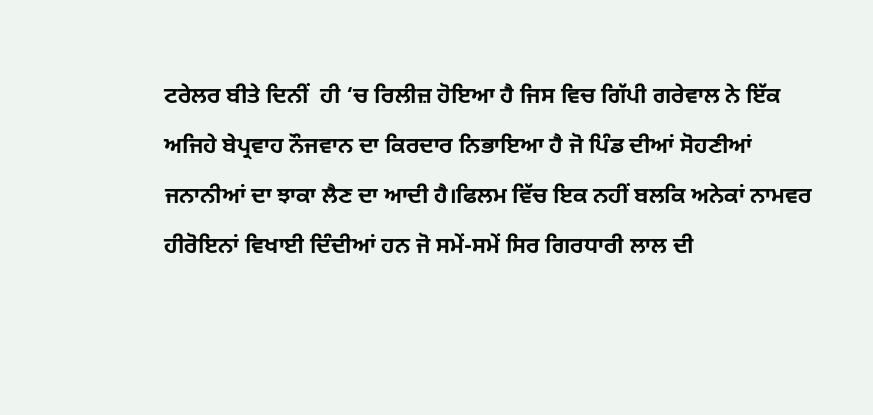ਟਰੇਲਰ ਬੀਤੇ ਦਿਨੀਂ  ਹੀ ‘ਚ ਰਿਲੀਜ਼ ਹੋਇਆ ਹੈ ਜਿਸ ਵਿਚ ਗਿੱਪੀ ਗਰੇਵਾਲ ਨੇ ਇੱਕ ਅਜਿਹੇ ਬੇਪ੍ਰਵਾਹ ਨੌਜਵਾਨ ਦਾ ਕਿਰਦਾਰ ਨਿਭਾਇਆ ਹੈ ਜੋ ਪਿੰਡ ਦੀਆਂ ਸੋਹਣੀਆਂ ਜਨਾਨੀਆਂ ਦਾ ਝਾਕਾ ਲੈਣ ਦਾ ਆਦੀ ਹੈ।ਫਿਲਮ ਵਿੱਚ ਇਕ ਨਹੀਂ ਬਲਕਿ ਅਨੇਕਾਂ ਨਾਮਵਰ ਹੀਰੋਇਨਾਂ ਵਿਖਾਈ ਦਿੰਦੀਆਂ ਹਨ ਜੋ ਸਮੇਂ-ਸਮੇਂ ਸਿਰ ਗਿਰਧਾਰੀ ਲਾਲ ਦੀ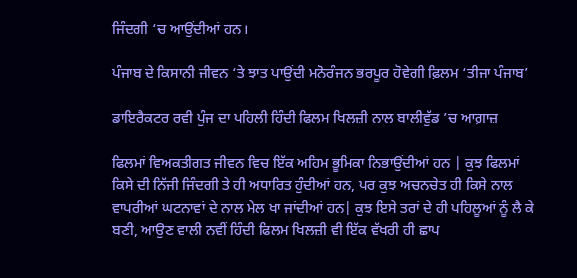ਜਿੰਦਗੀ ‘ਚ ਆਉਂਦੀਆਂ ਹਨ।

ਪੰਜਾਬ ਦੇ ਕਿਸਾਨੀ ਜੀਵਨ ‘ਤੇ ਝਾਤ ਪਾਉਂਦੀ ਮਨੋਰੰਜਨ ਭਰਪੂਰ ਹੋਵੇਗੀ ਫ਼ਿਲਮ ‘ਤੀਜਾ ਪੰਜਾਬ’

ਡਾਇਰੈਕਟਰ ਰਵੀ ਪੁੰਜ ਦਾ ਪਹਿਲੀ ਹਿੰਦੀ ਫਿਲਮ ਖਿਲਜ਼ੀ ਨਾਲ ਬਾਲੀਵੁੱਡ ’ਚ ਆਗ਼ਾਜ਼

ਫਿਲਮਾਂ ਵਿਅਕਤੀਗਤ ਜੀਵਨ ਵਿਚ ਇੱਕ ਅਹਿਮ ਭੂਮਿਕਾ ਨਿਭਾਉਂਦੀਆਂ ਹਨ | ਕੁਝ ਫਿਲਮਾਂ ਕਿਸੇ ਦੀ ਨਿੱਜੀ ਜਿੰਦਗੀ ਤੇ ਹੀ ਅਧਾਰਿਤ ਹੁੰਦੀਆਂ ਹਨ, ਪਰ ਕੁਝ ਅਚਨਚੇਤ ਹੀ ਕਿਸੇ ਨਾਲ ਵਾਪਰੀਆਂ ਘਟਨਾਵਾਂ ਦੇ ਨਾਲ ਮੇਲ ਖਾ ਜਾਂਦੀਆਂ ਹਨ| ਕੁਝ ਇਸੇ ਤਰਾਂ ਦੇ ਹੀ ਪਹਿਲੂਆਂ ਨੂੰ ਲੈ ਕੇ ਬਣੀ, ਆਉਣ ਵਾਲੀ ਨਵੀਂ ਹਿੰਦੀ ਫਿਲਮ ਖਿਲਜ਼ੀ ਵੀ ਇੱਕ ਵੱਖਰੀ ਹੀ ਛਾਪ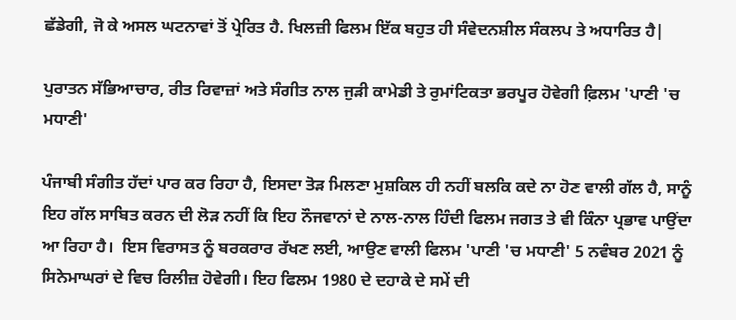ਛੱਡੇਗੀ, ਜੋ ਕੇ ਅਸਲ ਘਟਨਾਵਾਂ ਤੋਂ ਪ੍ਰੇਰਿਤ ਹੈ. ਖਿਲਜ਼ੀ ਫਿਲਮ ਇੱਕ ਬਹੁਤ ਹੀ ਸੰਵੇਦਨਸ਼ੀਲ ਸੰਕਲਪ ਤੇ ਅਧਾਰਿਤ ਹੈ|

ਪੁਰਾਤਨ ਸੱਭਿਆਚਾਰ, ਰੀਤ ਰਿਵਾਜ਼ਾਂ ਅਤੇ ਸੰਗੀਤ ਨਾਲ ਜੁੜੀ ਕਾਮੇਡੀ ਤੇ ਰੁਮਾਂਟਿਕਤਾ ਭਰਪੂਰ ਹੋਵੇਗੀ ਫ਼ਿਲਮ 'ਪਾਣੀ 'ਚ ਮਧਾਣੀ'

ਪੰਜਾਬੀ ਸੰਗੀਤ ਹੱਦਾਂ ਪਾਰ ਕਰ ਰਿਹਾ ਹੈ, ਇਸਦਾ ਤੋੜ ਮਿਲਣਾ ਮੁਸ਼ਕਿਲ ਹੀ ਨਹੀਂ ਬਲਕਿ ਕਦੇ ਨਾ ਹੋਣ ਵਾਲੀ ਗੱਲ ਹੈ, ਸਾਨੂੰ ਇਹ ਗੱਲ ਸਾਬਿਤ ਕਰਨ ਦੀ ਲੋੜ ਨਹੀਂ ਕਿ ਇਹ ਨੌਜਵਾਨਾਂ ਦੇ ਨਾਲ-ਨਾਲ ਹਿੰਦੀ ਫਿਲਮ ਜਗਤ ਤੇ ਵੀ ਕਿੰਨਾ ਪ੍ਰਭਾਵ ਪਾਉਂਦਾ ਆ ਰਿਹਾ ਹੈ।  ਇਸ ਵਿਰਾਸਤ ਨੂੰ ਬਰਕਰਾਰ ਰੱਖਣ ਲਈ, ਆਉਣ ਵਾਲੀ ਫਿਲਮ 'ਪਾਣੀ 'ਚ ਮਧਾਣੀ' 5 ਨਵੰਬਰ 2021 ਨੂੰ ਸਿਨੇਮਾਘਰਾਂ ਦੇ ਵਿਚ ਰਿਲੀਜ਼ ਹੋਵੇਗੀ। ਇਹ ਫਿਲਮ 1980 ਦੇ ਦਹਾਕੇ ਦੇ ਸਮੇਂ ਦੀ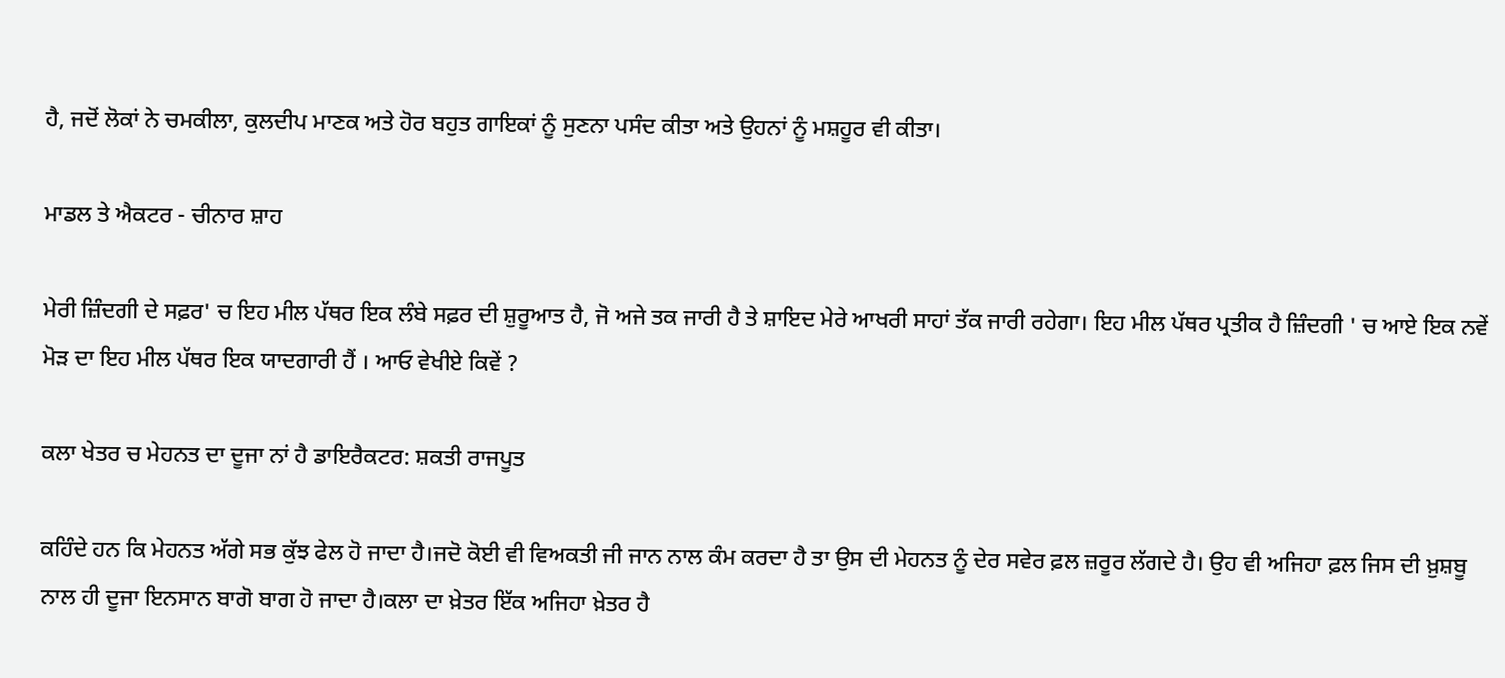ਹੈ, ਜਦੋਂ ਲੋਕਾਂ ਨੇ ਚਮਕੀਲਾ, ਕੁਲਦੀਪ ਮਾਣਕ ਅਤੇ ਹੋਰ ਬਹੁਤ ਗਾਇਕਾਂ ਨੂੰ ਸੁਣਨਾ ਪਸੰਦ ਕੀਤਾ ਅਤੇ ਉਹਨਾਂ ਨੂੰ ਮਸ਼ਹੂਰ ਵੀ ਕੀਤਾ।

ਮਾਡਲ ਤੇ ਐਕਟਰ - ਚੀਨਾਰ ਸ਼ਾਹ

ਮੇਰੀ ਜ਼ਿੰਦਗੀ ਦੇ ਸਫ਼ਰ' ਚ ਇਹ ਮੀਲ ਪੱਥਰ ਇਕ ਲੰਬੇ ਸਫ਼ਰ ਦੀ ਸ਼ੁਰੂਆਤ ਹੈ, ਜੋ ਅਜੇ ਤਕ ਜਾਰੀ ਹੈ ਤੇ ਸ਼ਾਇਦ ਮੇਰੇ ਆਖਰੀ ਸਾਹਾਂ ਤੱਕ ਜਾਰੀ ਰਹੇਗਾ। ਇਹ ਮੀਲ ਪੱਥਰ ਪ੍ਰਤੀਕ ਹੈ ਜ਼ਿੰਦਗੀ ' ਚ ਆਏ ਇਕ ਨਵੇਂ ਮੋੜ ਦਾ ਇਹ ਮੀਲ ਪੱਥਰ ਇਕ ਯਾਦਗਾਰੀ ਹੈਂ । ਆਓ ਵੇਖੀਏ ਕਿਵੇਂ ?

ਕਲਾ ਖੇਤਰ ਚ ਮੇਹਨਤ ਦਾ ਦੂਜਾ ਨਾਂ ਹੈ ਡਾਇਰੈਕਟਰ: ਸ਼ਕਤੀ ਰਾਜਪੂਤ

ਕਹਿੰਦੇ ਹਨ ਕਿ ਮੇਹਨਤ ਅੱਗੇ ਸਭ ਕੁੱਝ ਫੇਲ ਹੋ ਜਾਦਾ ਹੈ।ਜਦੋ ਕੋਈ ਵੀ ਵਿਅਕਤੀ ਜੀ ਜਾਨ ਨਾਲ ਕੰਮ ਕਰਦਾ ਹੈ ਤਾ ਉਸ ਦੀ ਮੇਹਨਤ ਨੂੰ ਦੇਰ ਸਵੇਰ ਫ਼ਲ ਜ਼ਰੂਰ ਲੱਗਦੇ ਹੈ। ਉਹ ਵੀ ਅਜਿਹਾ ਫ਼ਲ ਜਿਸ ਦੀ ਖ਼ੁਸ਼ਬੂ ਨਾਲ ਹੀ ਦੂਜਾ ਇਨਸਾਨ ਬਾਗੋ ਬਾਗ ਹੋ ਜਾਦਾ ਹੈ।ਕਲਾ ਦਾ ਖ਼ੇਤਰ ਇੱਕ ਅਜਿਹਾ ਖ਼ੇਤਰ ਹੈ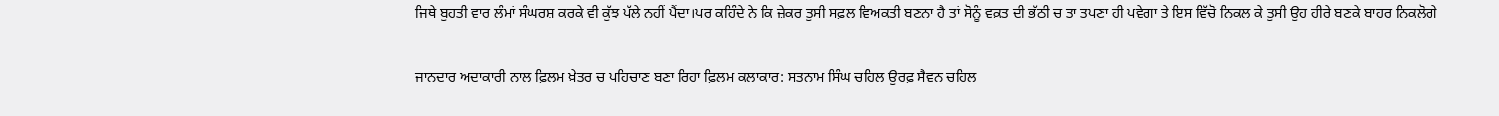ਜਿਥੇ ਬੁਹਤੀ ਵਾਰ ਲੰਮਾਂ ਸੰਘਰਸ਼ ਕਰਕੇ ਵੀ ਕੁੱਝ ਪੱਲੇ ਨਹੀਂ ਪੈਂਦਾ।ਪਰ ਕਹਿੰਦੇ ਨੇ ਕਿ ਜ਼ੇਕਰ ਤੁਸੀ ਸਫ਼ਲ ਵਿਅਕਤੀ ਬਣਨਾ ਹੈ ਤਾਂ ਸੋਨੂੰ ਵਕ਼ਤ ਦੀ ਭੱਠੀ ਚ ਤਾ ਤਪਣਾ ਹੀ ਪਵੇਗਾ ਤੇ ਇਸ ਵਿੱਚੋ ਨਿਕਲ ਕੇ ਤੁਸੀ ਉਹ ਹੀਰੇ ਬਣਕੇ ਬਾਹਰ ਨਿਕਲੋਗੇ

ਜਾਨਦਾਰ ਅਦਾਕਾਰੀ ਨਾਲ ਫ਼ਿਲਮ ਖ਼ੇਤਰ ਚ ਪਹਿਚਾਣ ਬਣਾ ਰਿਹਾ ਫ਼ਿਲਮ ਕਲਾਕਾਰ: ਸਤਨਾਮ ਸਿੰਘ ਚਹਿਲ ਉਰਫ਼ ਸੈਵਨ ਚਹਿਲ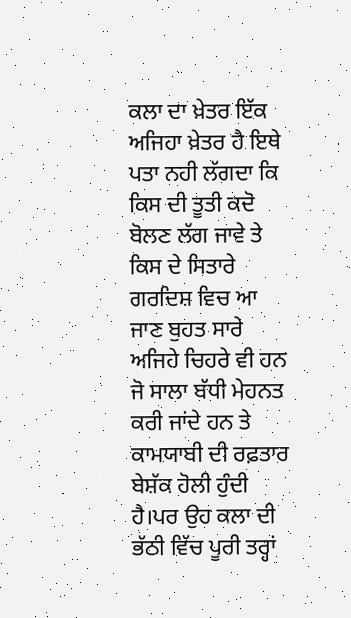ਕਲਾ ਦਾ ਖ਼ੇਤਰ ਇੱਕ ਅਜਿਹਾ ਖ਼ੇਤਰ ਹੈ ਇਥੇ ਪਤਾ ਨਹੀ ਲੱਗਦਾ ਕਿ ਕਿਸ ਦੀ ਤੂਤੀ ਕਦੋ ਬੋਲਣ ਲੱਗ ਜਾਵੇ ਤੇ  ਕਿਸ ਦੇ ਸਿਤਾਰੇ ਗਰਦਿਸ਼ ਵਿਚ ਆ ਜਾਣ ਬੁਹਤ ਸਾਰੇ ਅਜਿਹੇ ਚਿਹਰੇ ਵੀ ਹਨ ਜੋ ਸਾਲਾ ਬੱਧੀ ਮੇਹਨਤ ਕਰੀ ਜਾਂਦੇ ਹਨ ਤੇ ਕਾਮਯਾਬੀ ਦੀ ਰਫ਼ਤਾਰ ਬੇਸ਼ੱਕ ਹੋਲੀ ਹੁੰਦੀ ਹੈ।ਪਰ ਉਹ ਕਲਾ ਦੀ ਭੱਠੀ ਵਿੱਚ ਪੂਰੀ ਤਰ੍ਹਾਂ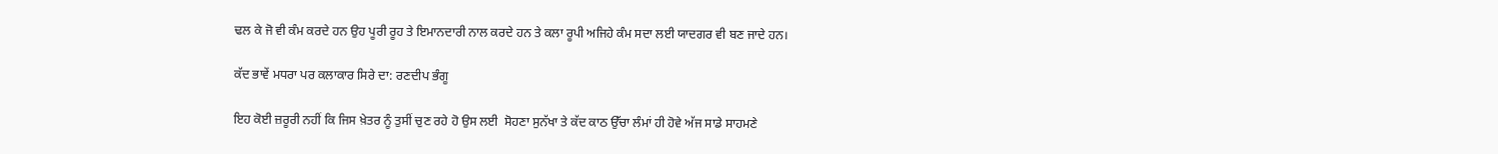ਢਲ ਕੇ ਜੋ ਵੀ ਕੰਮ ਕਰਦੇ ਹਨ ਉਹ ਪੂਰੀ ਰੂਹ ਤੇ ਇਮਾਨਦਾਰੀ ਨਾਲ ਕਰਦੇ ਹਨ ਤੇ ਕਲਾ ਰੂਪੀ ਅਜਿਹੇ ਕੰਮ ਸਦਾ ਲਈ ਯਾਦਗਰ ਵੀ ਬਣ ਜਾਦੇ ਹਨ।

ਕੱਦ ਭਾਵੇਂ ਮਧਰਾ ਪਰ ਕਲਾਕਾਰ ਸਿਰੇ ਦਾ: ਰਣਦੀਪ ਭੰਗੂ

ਇਹ ਕੋਈ ਜ਼ਰੂਰੀ ਨਹੀਂ ਕਿ ਜਿਸ ਖ਼ੇਤਰ ਨੂੰ ਤੁਸੀਂ ਚੁਣ ਰਹੇ ਹੋ ਉਸ ਲਈ  ਸੋਹਣਾ ਸੁਨੱਖਾ ਤੇ ਕੱਦ ਕਾਠ ਉੱਚਾ ਲੰਮਾਂ ਹੀ ਹੋਵੇ ਅੱਜ ਸਾਡੇ ਸਾਹਮਣੇ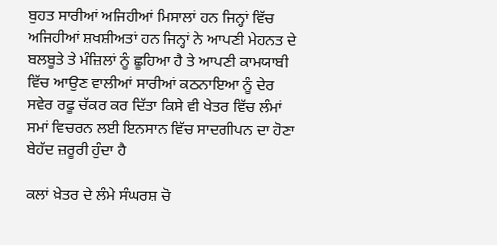ਬੁਹਤ ਸਾਰੀਆਂ ਅਜਿਹੀਆਂ ਮਿਸਾਲਾਂ ਹਨ ਜਿਨ੍ਹਾਂ ਵਿੱਚ ਅਜਿਹੀਆਂ ਸ਼ਖਸ਼ੀਅਤਾਂ ਹਨ ਜਿਨ੍ਹਾਂ ਨੇ ਆਪਣੀ ਮੇਹਨਤ ਦੇ ਬਲਬੂਤੇ ਤੇ ਮੰਜ਼ਿਲਾਂ ਨੂੰ ਛੂਹਿਆ ਹੈ ਤੇ ਆਪਣੀ ਕਾਮਯਾਬੀ ਵਿੱਚ ਆਉਣ ਵਾਲੀਆਂ ਸਾਰੀਆਂ ਕਠਨਾਇਆ ਨੂੰ ਦੇਰ ਸਵੇਰ ਰਫੂ ਚੱਕਰ ਕਰ ਦਿੱਤਾ ਕਿਸੇ ਵੀ ਖੇਤਰ ਵਿੱਚ ਲੰਮਾਂ ਸਮਾਂ ਵਿਚਰਨ ਲਈ ਇਨਸਾਨ ਵਿੱਚ ਸਾਦਗੀਪਨ ਦਾ ਹੋਣਾ ਬੇਹੱਦ ਜ਼ਰੂਰੀ ਹੁੰਦਾ ਹੈ

ਕਲਾਂ ਖ਼ੇਤਰ ਦੇ ਲੰਮੇ ਸੰਘਰਸ਼ ਚੋ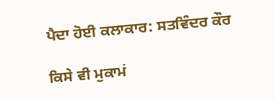ਪੈਦਾ ਹੋਈ ਕਲਾਕਾਰ: ਸਤਵਿੰਦਰ ਕੌਰ

ਕਿਸੇ ਵੀ ਮੁਕਾਮਂ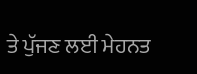ਤੇ ਪੁੱਜਣ ਲਈ ਮੇਹਨਤ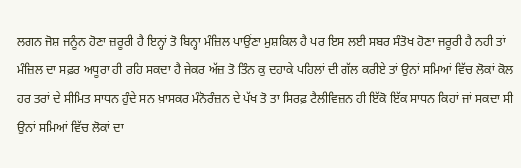ਲਗਨ ਜੋਸ਼ ਜਨੂੰਨ ਹੋਣਾ ਜ਼ਰੂਰੀ ਹੈ ਇਨ੍ਹਾਂ ਤੋ ਬਿਨ੍ਹਾ ਮੰਜ਼ਿਲ ਪਾਉਂਣਾ ਮੁਸ਼ਕਿਲ ਹੈ ਪਰ ਇਸ ਲਈ ਸਬਰ ਸੰਤੋਖ ਹੋਣਾ ਜਰੂਰੀ ਹੈ ਨਹੀ ਤਾਂ ਮੰਜ਼ਿਲ ਦਾ ਸਫ਼ਰ ਅਧੂਰਾ ਹੀ ਰਹਿ ਸਕਦਾ ਹੈ ਜੇਕਰ ਅੱਜ਼ ਤੋ ਤਿੰਨ ਕੁ ਦਹਾਕੇ ਪਹਿਲਾਂ ਦੀ ਗੱਲ ਕਰੀਏ ਤਾਂ ਉਨਾਂ ਸਮਿਆਂ ਵਿੱਚ ਲੋਕਾਂ ਕੋਲ ਹਰ ਤਰਾਂ ਦੇ ਸੀਮਿਤ ਸਾਧਨ ਹੁੰਦੇ ਸਨ ਖ਼ਾਸਕਰ ਮੰਨੋਰੰਜ਼ਨ ਦੇ ਪੱਖ ਤੋ ਤਾ ਸਿਰਫ਼ ਟੈਲੀਵਿਜ਼ਨ ਹੀ ਇੱਕੋ ਇੱਕ ਸਾਧਨ ਕਿਹਾਂ ਜਾਂ ਸਕਦਾ ਸੀ ਉਨਾਂ ਸਮਿਆਂ ਵਿੱਚ ਲੋਕਾਂ ਦਾ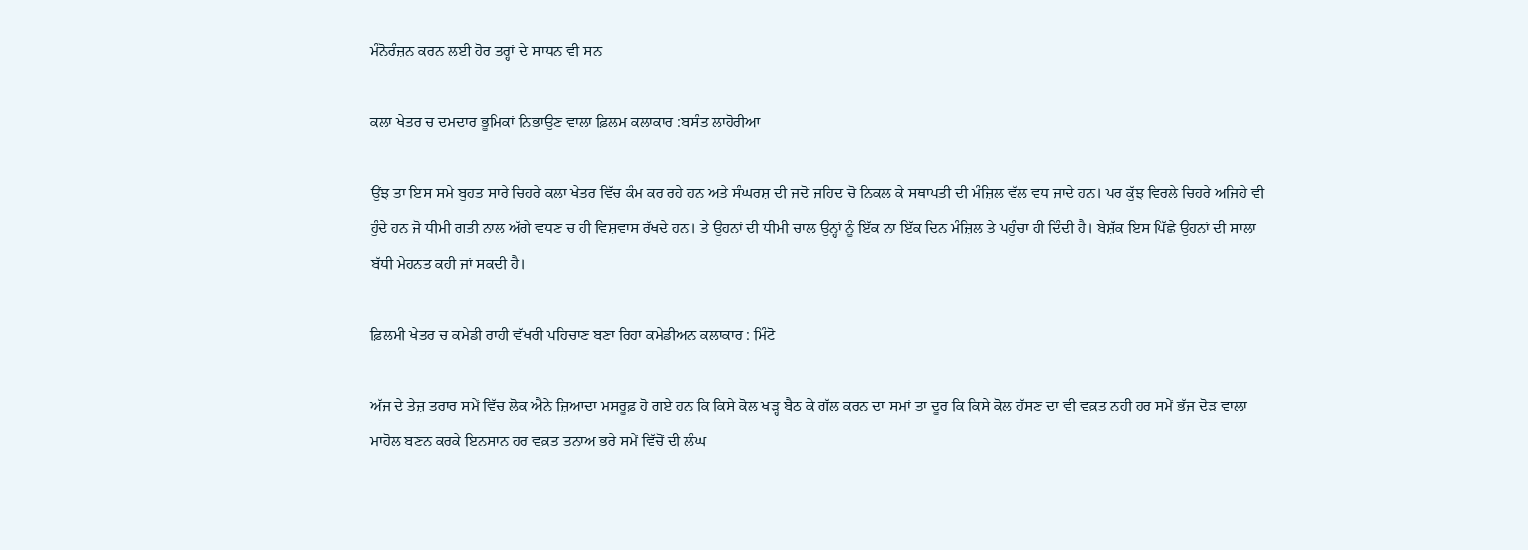ਮੰਨੋਰੰਜ਼ਨ ਕਰਨ ਲਈ ਹੋਰ ਤਰ੍ਹਾਂ ਦੇ ਸਾਧਨ ਵੀ ਸਨ

ਕਲਾ ਖੇਤਰ ਚ ਦਮਦਾਰ ਭੂਮਿਕਾਂ ਨਿਭਾਉਣ ਵਾਲਾ ਫ਼ਿਲਮ ਕਲਾਕਾਰ :ਬਸੰਤ ਲਾਹੋਰੀਆ

ਉਂਝ ਤਾ ਇਸ ਸਮੇ ਬੁਹਤ ਸਾਰੇ ਚਿਹਰੇ ਕਲਾ ਖੇਤਰ ਵਿੱਚ ਕੰਮ ਕਰ ਰਹੇ ਹਨ ਅਤੇ ਸੰਘਰਸ਼ ਦੀ ਜਦੋ ਜਹਿਦ ਚੋ ਨਿਕਲ ਕੇ ਸਥਾਪਤੀ ਦੀ ਮੰਜ਼ਿਲ ਵੱਲ ਵਧ ਜਾਦੇ ਹਨ। ਪਰ ਕੁੱਝ ਵਿਰਲੇ ਚਿਹਰੇ ਅਜਿਹੇ ਵੀ ਹੁੰਦੇ ਹਨ ਜੋ ਧੀਮੀ ਗਤੀ ਨਾਲ ਅੱਗੇ ਵਧਣ ਚ ਹੀ ਵਿਸ਼ਵਾਸ ਰੱਖਦੇ ਹਨ। ਤੇ ਉਹਨਾਂ ਦੀ ਧੀਮੀ ਚਾਲ ਉਨ੍ਹਾਂ ਨੂੰ ਇੱਕ ਨਾ ਇੱਕ ਦਿਨ ਮੰਜ਼ਿਲ ਤੇ ਪਹੁੰਚਾ ਹੀ ਦਿੰਦੀ ਹੈ। ਬੇਸ਼ੱਕ ਇਸ ਪਿੱਛੇ ਉਹਨਾਂ ਦੀ ਸਾਲਾ ਬੱਧੀ ਮੇਹਨਤ ਕਹੀ ਜਾਂ ਸਕਦੀ ਹੈ।

ਫ਼ਿਲਮੀ ਖੇਤਰ ਚ ਕਮੇਡੀ ਰਾਹੀ ਵੱਖਰੀ ਪਹਿਚਾਣ ਬਣਾ ਰਿਹਾ ਕਮੇਡੀਅਨ ਕਲਾਕਾਰ : ਮਿੰਟੋ

ਅੱਜ ਦੇ ਤੇਜ਼ ਤਰਾਰ ਸਮੇਂ ਵਿੱਚ ਲੋਕ ਐਨੇ ਜ਼ਿਆਦਾ ਮਸਰੂਫ਼ ਹੋ ਗਏ ਹਨ ਕਿ ਕਿਸੇ ਕੋਲ ਖੜ੍ਹ ਬੈਠ ਕੇ ਗੱਲ ਕਰਨ ਦਾ ਸਮਾਂ ਤਾ ਦੂਰ ਕਿ ਕਿਸੇ ਕੋਲ ਹੱਸਣ ਦਾ ਵੀ ਵਕ਼ਤ ਨਹੀ ਹਰ ਸਮੇਂ ਭੱਜ ਦੋੜ ਵਾਲਾ ਮਾਹੋਲ ਬਣਨ ਕਰਕੇ ਇਨਸਾਨ ਹਰ ਵਕ਼ਤ ਤਨਾਅ ਭਰੇ ਸਮੇਂ ਵਿੱਚੋਂ ਦੀ ਲੰਘ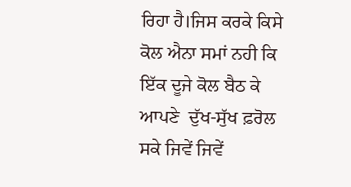ਰਿਹਾ ਹੈ।ਜਿਸ ਕਰਕੇ ਕਿਸੇ ਕੋਲ ਐਨਾ ਸਮਾਂ ਨਹੀ ਕਿ ਇੱਕ ਦੂਜੇ ਕੋਲ ਬੈਠ ਕੇ ਆਪਣੇ  ਦੁੱਖ-ਸੁੱਖ ਫ਼ਰੋਲ ਸਕੇ ਜਿਵੇਂ ਜਿਵੇਂ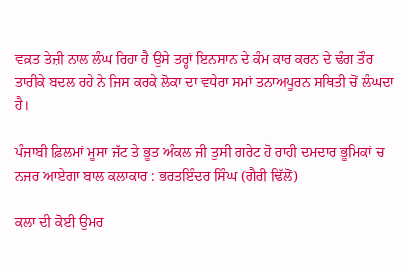ਵਕ਼ਤ ਤੇਜ਼ੀ ਨਾਲ ਲੰਘ ਰਿਹਾ ਹੈ ਉਸੇ ਤਰ੍ਹਾਂ ਇਨਸਾਨ ਦੇ ਕੰਮ ਕਾਰ ਕਰਨ ਦੇ ਢੰਗ ਤੌਰ ਤਾਰੀਕੇ ਬਦਲ ਰਹੇ ਨੇ ਜਿਸ ਕਰਕੇ ਲੋਕਾ ਦਾ ਵਧੇਰਾ ਸਮਾਂ ਤਨਾਅਪੂਰਨ ਸਥਿਤੀ ਚੋਂ ਲੰਘਦਾ ਹੈ।

ਪੰਜਾਬੀ ਫ਼ਿਲਮਾਂ ਮੂਸਾ ਜੱਟ ਤੇ ਭੂਤ ਅੰਕਲ ਜੀ ਤੁਸੀ ਗਰੇਟ ਹੋ ਰਾਹੀ ਦਮਦਾਰ ਭੂਮਿਕਾਂ ਚ ਨਜਰ ਆਏਗਾ ਬਾਲ ਕਲਾਕਾਰ : ਭਰਤਇੰਦਰ ਸਿੰਘ (ਗੈਰੀ ਢਿੱਲੋਂ)

ਕਲਾ ਦੀ ਕੋਈ ਉਮਰ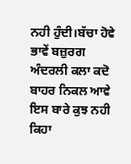ਨਹੀ ਹੁੰਦੀ।ਬੱਚਾ ਹੋਵੇ ਭਾਵੇਂ ਬਜ਼ੁਰਗ ਅੰਦਰਲੀ ਕਲਾ ਕਦੋ ਬਾਹਰ ਨਿਕਲ ਆਵੇ ਇਸ ਬਾਰੇ ਕੁਝ ਨਹੀ ਕਿਹਾ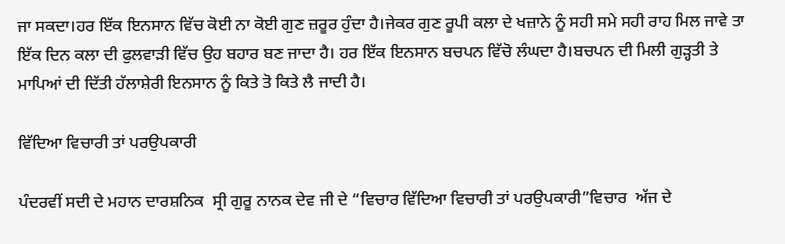ਜਾ ਸਕਦਾ।ਹਰ ਇੱਕ ਇਨਸਾਨ ਵਿੱਚ ਕੋਈ ਨਾ ਕੋਈ ਗੁਣ ਜ਼ਰੂਰ ਹੁੰਦਾ ਹੈ।ਜੇਕਰ ਗੁਣ ਰੂਪੀ ਕਲਾ ਦੇ ਖਜ਼ਾਨੇ ਨੂੰ ਸਹੀ ਸਮੇ ਸਹੀ ਰਾਹ ਮਿਲ ਜਾਵੇ ਤਾ ਇੱਕ ਦਿਨ ਕਲਾ ਦੀ ਫੁਲਵਾੜੀ ਵਿੱਚ ਉਹ ਬਹਾਰ ਬਣ ਜਾਦਾ ਹੈ। ਹਰ ਇੱਕ ਇਨਸਾਨ ਬਚਪਨ ਵਿੱਚੋ ਲੰਘਦਾ ਹੈ।ਬਚਪਨ ਦੀ ਮਿਲੀ ਗੁੜ੍ਹਤੀ ਤੇ ਮਾਪਿਆਂ ਦੀ ਦਿੱਤੀ ਹੱਲਾਸ਼ੇਰੀ ਇਨਸਾਨ ਨੂੰ ਕਿਤੇ ਤੋ ਕਿਤੇ ਲੈ ਜਾਦੀ ਹੈ।

ਵਿੱਦਿਆ ਵਿਚਾਰੀ ਤਾਂ ਪਰਉਪਕਾਰੀ

ਪੰਦਰਵੀਂ ਸਦੀ ਦੇ ਮਹਾਨ ਦਾਰਸ਼ਨਿਕ  ਸ੍ਰੀ ਗੁਰੂ ਨਾਨਕ ਦੇਵ ਜੀ ਦੇ “ਵਿਚਾਰ ਵਿੱਦਿਆ ਵਿਚਾਰੀ ਤਾਂ ਪਰਉਪਕਾਰੀ”ਵਿਚਾਰ  ਅੱਜ ਦੇ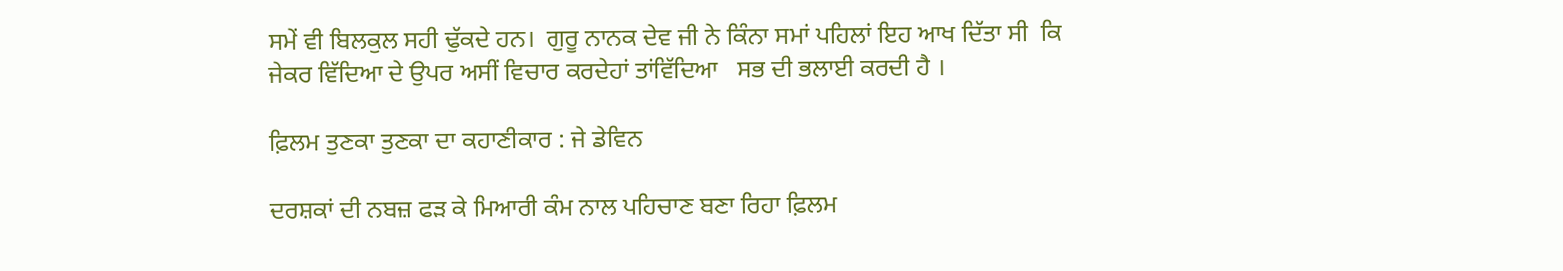ਸਮੇਂ ਵੀ ਬਿਲਕੁਲ ਸਹੀ ਢੁੱਕਦੇ ਹਨ।  ਗੁਰੂ ਨਾਨਕ ਦੇਵ ਜੀ ਨੇ ਕਿੰਨਾ ਸਮਾਂ ਪਹਿਲਾਂ ਇਹ ਆਖ ਦਿੱਤਾ ਸੀ  ਕਿ ਜੇਕਰ ਵਿੱਦਿਆ ਦੇ ਉਪਰ ਅਸੀਂ ਵਿਚਾਰ ਕਰਦੇਹਾਂ ਤਾਂਵਿੱਦਿਆ   ਸਭ ਦੀ ਭਲਾਈ ਕਰਦੀ ਹੈ ।

ਫ਼ਿਲਮ ਤੁਣਕਾ ਤੁਣਕਾ‌ ਦਾ ਕਹਾਣੀਕਾਰ : ਜੇ ਡੇਵਿਨ

ਦਰਸ਼ਕਾਂ ਦੀ ਨਬਜ਼ ਫੜ ਕੇ ਮਿਆਰੀ ਕੰਮ ਨਾਲ ਪਹਿਚਾਣ ਬਣਾ ਰਿਹਾ ਫ਼ਿਲਮ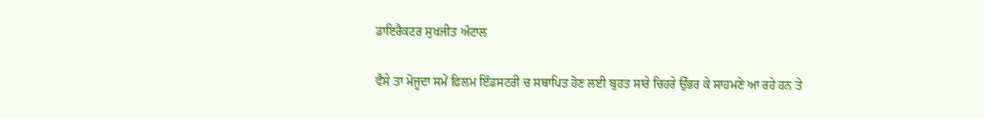ਡਾਇਰੈਕਟਰ ਸੁਖਜੀਤ ਅੰਟਾਲ

ਵੈਸੇ ਤਾ ਮੋਜੂਦਾ ਸਮੇਂ ਫ਼ਿਲਮ ਇੰਡਸਟਰੀ ਚ ਸਥਾਪਿਤ ਹੋਣ ਲਈ ਬੁਹਤ ਸਾਰੇ ਚਿਹਰੇ ਉੱਭਰ ਕੇ ਸਾਹਮਣੇ ਆ ਰਹੇ ਹਨ ਤੇ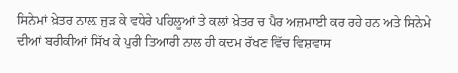ਸਿਨੇਮਾਂ ਖ਼ੇਤਰ ਨਾਲ਼ ਜੁੜ ਕੇ ਵਧੇਰੇ ਪਹਿਲੂਆਂ ਤੇ ਕਲਾਂ ਖ਼ੇਤਰ ਚ ਪੈਰ ਅਜ਼ਮਾਈ ਕਰ ਰਹੇ ਹਨ ਅਤੇ ਸਿਨੇਮੇ ਦੀਆਂ ਬਰੀਕੀਆਂ ਸਿੱਖ ਕੇ ਪੁਰੀ ਤਿਆਰੀ ਨਾਲ ਹੀ ਕਦਮ ਰੱਖਣ ਵਿੱਚ ਵਿਸ਼ਵਾਸ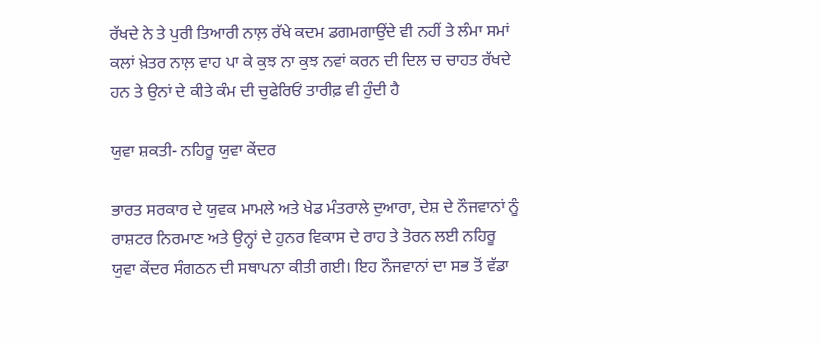ਰੱਖਦੇ ਨੇ ਤੇ ਪੁਰੀ ਤਿਆਰੀ ਨਾਲ਼ ਰੱਖੇ ਕਦਮ ਡਗਮਗਾਉਂਦੇ ਵੀ ਨਹੀਂ ਤੇ ਲੰਮਾ ਸਮਾਂ ਕਲਾਂ ਖ਼ੇਤਰ ਨਾਲ਼ ਵਾਹ ਪਾ ਕੇ ਕੁਝ ਨਾ ਕੁਝ ਨਵਾਂ ਕਰਨ ਦੀ ਦਿਲ ਚ ਚਾਹਤ ਰੱਖਦੇ ਹਨ ਤੇ ਉਨਾਂ ਦੇ ਕੀਤੇ ਕੰਮ ਦੀ ਚੁਫੇਰਿਓਂ ਤਾਰੀਫ਼ ਵੀ ਹੁੰਦੀ ਹੈ

ਯੁਵਾ ਸ਼ਕਤੀ- ਨਹਿਰੂ ਯੁਵਾ ਕੇਂਦਰ

ਭਾਰਤ ਸਰਕਾਰ ਦੇ ਯੁਵਕ ਮਾਮਲੇ ਅਤੇ ਖੇਡ ਮੰਤਰਾਲੇ ਦੁਆਰਾ, ਦੇਸ਼ ਦੇ ਨੌਜਵਾਨਾਂ ਨੂੰ ਰਾਸ਼ਟਰ ਨਿਰਮਾਣ ਅਤੇ ਉਨ੍ਹਾਂ ਦੇ ਹੁਨਰ ਵਿਕਾਸ ਦੇ ਰਾਹ ਤੇ ਤੋਰਨ ਲਈ ਨਹਿਰੂ ਯੁਵਾ ਕੇਂਦਰ ਸੰਗਠਨ ਦੀ ਸਥਾਪਨਾ ਕੀਤੀ ਗਈ। ਇਹ ਨੌਜਵਾਨਾਂ ਦਾ ਸਭ ਤੋਂ ਵੱਡਾ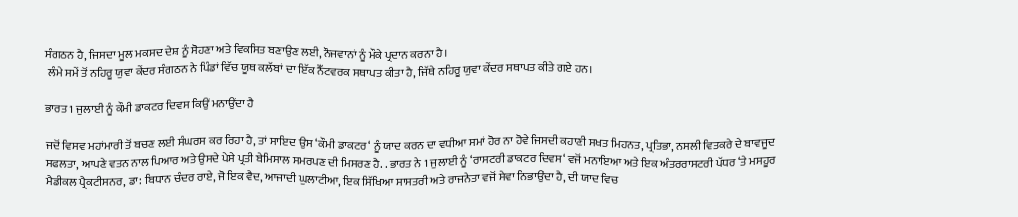ਸੰਗਠਨ ਹੈ, ਜਿਸਦਾ ਮੂਲ ਮਕਸਦ ਦੇਸ਼ ਨੂੰ ਸੋਹਣਾ ਅਤੇ ਵਿਕਸਿਤ ਬਣਾਉਣ ਲਈ, ਨੌਜਵਾਨਾਂ ਨੂੰ ਮੌਕੇ ਪ੍ਰਦਾਨ ਕਰਨਾ ਹੈ।
 ਲੰਮੇ ਸਮੇਂ ਤੋਂ ਨਹਿਰੂ ਯੁਵਾ ਕੇਂਦਰ ਸੰਗਠਨ ਨੇ ਪਿੰਡਾਂ ਵਿੱਚ ਯੂਥ ਕਲੱਬਾਂ ਦਾ ਇੱਕ ਨੈੱਟਵਰਕ ਸਥਾਪਤ ਕੀਤਾ ਹੈ, ਜਿੱਥੇ ਨਹਿਰੂ ਯੁਵਾ ਕੇਂਦਰ ਸਥਾਪਤ ਕੀਤੇ ਗਏ ਹਨ।

ਭਾਰਤ 1 ਜੁਲਾਈ ਨੂੰ ਕੌਮੀ ਡਾਕਟਰ ਦਿਵਸ ਕਿਉਂ ਮਨਾਉਂਦਾ ਹੈ

ਜਦੋਂ ਵਿਸਵ ਮਹਾਂਮਾਰੀ ਤੋਂ ਬਚਣ ਲਈ ਸੰਘਰਸ ਕਰ ਰਿਹਾ ਹੈ, ਤਾਂ ਸਾਇਦ ਉਸ ‘ਕੌਮੀ ਡਾਕਟਰ‘ ਨੂੰ ਯਾਦ ਕਰਨ ਦਾ ਵਧੀਆ ਸਮਾਂ ਹੋਰ ਨਾ ਹੋਵੇ ਜਿਸਦੀ ਕਹਾਣੀ ਸਖਤ ਮਿਹਨਤ, ਪ੍ਰਤਿਭਾ, ਨਸਲੀ ਵਿਤਕਰੇ ਦੇ ਬਾਵਜੂਦ ਸਫਲਤਾ, ਆਪਣੇ ਵਤਨ ਨਾਲ ਪਿਆਰ ਅਤੇ ਉਸਦੇ ਪੇਸੇ ਪ੍ਰਤੀ ਬੇਮਿਸਾਲ ਸਮਰਪਣ ਦੀ ਮਿਸਰਣ ਹੈ. . ਭਾਰਤ ਨੇ 1 ਜੁਲਾਈ ਨੂੰ ‘ਰਾਸਟਰੀ ਡਾਕਟਰ ਦਿਵਸ‘ ਵਜੋਂ ਮਨਾਇਆ ਅਤੇ ਇਕ ਅੰਤਰਰਾਸਟਰੀ ਪੱਧਰ ‘ਤੇ ਮਸਹੂਰ ਮੈਡੀਕਲ ਪ੍ਰੈਕਟੀਸਨਰ, ਡਾ: ਬਿਧਾਨ ਚੰਦਰ ਰਾਏ, ਜੋ ਇਕ ਵੈਦ, ਆਜਾਦੀ ਘੁਲਾਟੀਆ, ਇਕ ਸਿੱਖਿਆ ਸਾਸਤਰੀ ਅਤੇ ਰਾਜਨੇਤਾ ਵਜੋਂ ਸੇਵਾ ਨਿਭਾਉਂਦਾ ਹੈ, ਦੀ ਯਾਦ ਵਿਚ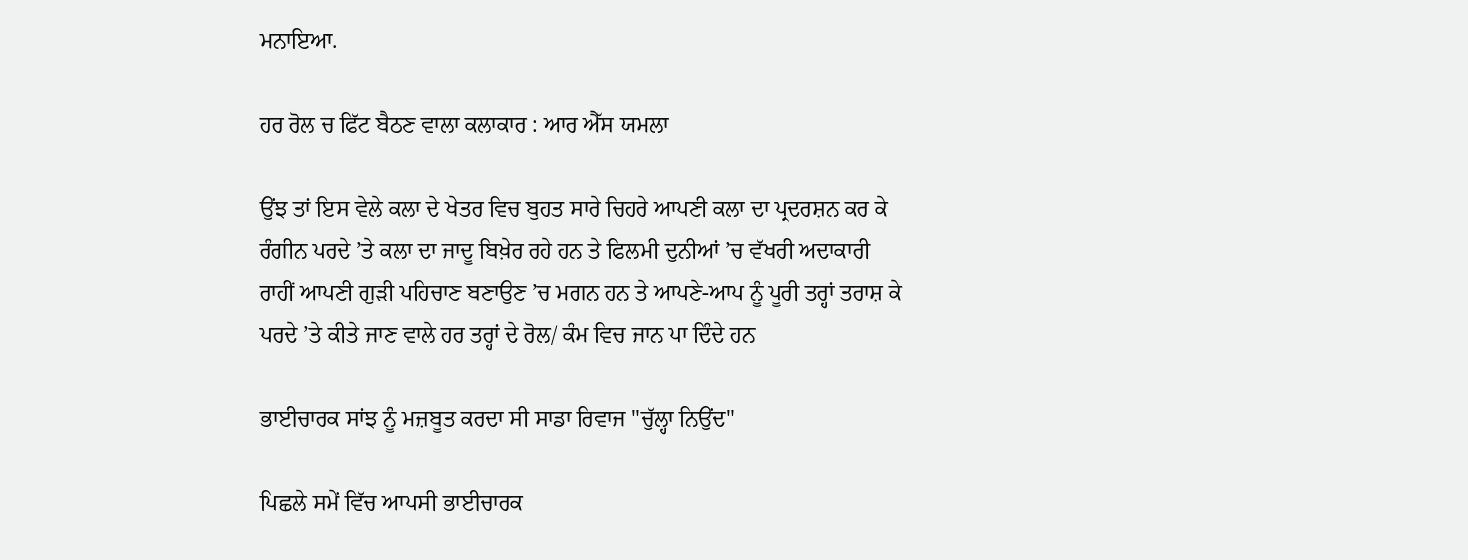ਮਨਾਇਆ.

ਹਰ ਰੋਲ ਚ ਫਿੱਟ ਬੈਠਣ ਵਾਲਾ ਕਲਾਕਾਰ : ਆਰ ਐੱਸ ਯਮਲਾ

ਉਂਝ ਤਾਂ ਇਸ ਵੇਲੇ ਕਲਾ ਦੇ ਖੇਤਰ ਵਿਚ ਬੁਹਤ ਸਾਰੇ ਚਿਹਰੇ ਆਪਣੀ ਕਲਾ ਦਾ ਪ੍ਰਦਰਸ਼ਨ ਕਰ ਕੇ ਰੰਗੀਨ ਪਰਦੇ ’ਤੇ ਕਲਾ ਦਾ ਜਾਦੂ ਬਿਖ਼ੇਰ ਰਹੇ ਹਨ ਤੇ ਫਿਲਮੀ ਦੁਨੀਆਂ ’ਚ ਵੱਖਰੀ ਅਦਾਕਾਰੀ ਰਾਹੀਂ ਆਪਣੀ ਗੁੜੀ ਪਹਿਚਾਣ ਬਣਾਉਣ ’ਚ ਮਗਨ ਹਨ ਤੇ ਆਪਣੇ-ਆਪ ਨੂੰ ਪੂਰੀ ਤਰ੍ਹਾਂ ਤਰਾਸ਼ ਕੇ ਪਰਦੇ ’ਤੇ ਕੀਤੇ ਜਾਣ ਵਾਲੇ ਹਰ ਤਰ੍ਹਾਂ ਦੇ ਰੋਲ/ ਕੰਮ ਵਿਚ ਜਾਨ ਪਾ ਦਿੰਦੇ ਹਨ

ਭਾਈਚਾਰਕ ਸਾਂਝ ਨੂੰ ਮਜ਼ਬੂਤ ਕਰਦਾ ਸੀ ਸਾਡਾ ਰਿਵਾਜ "ਚੁੱਲ੍ਹਾ ਨਿਉਂਦ"

ਪਿਛਲੇ ਸਮੇਂ ਵਿੱਚ ਆਪਸੀ ਭਾਈਚਾਰਕ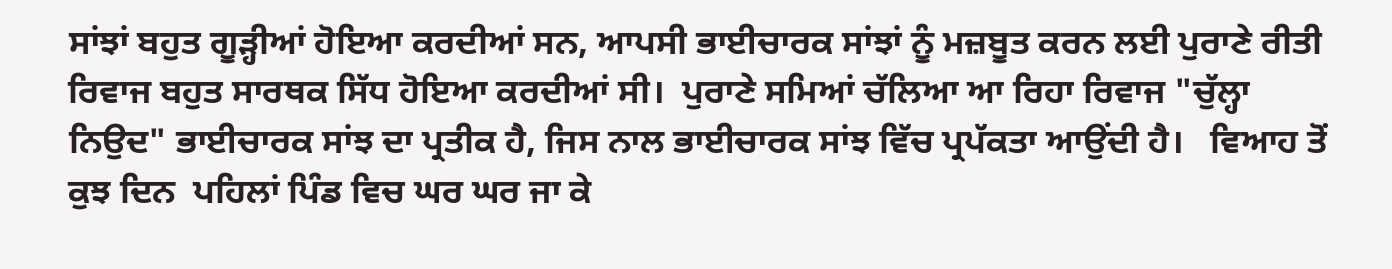ਸਾਂਝਾਂ ਬਹੁਤ ਗੂੜ੍ਹੀਆਂ ਹੋਇਆ ਕਰਦੀਆਂ ਸਨ, ਆਪਸੀ ਭਾਈਚਾਰਕ ਸਾਂਝਾਂ ਨੂੰ ਮਜ਼ਬੂਤ ਕਰਨ ਲਈ ਪੁਰਾਣੇ ਰੀਤੀ ਰਿਵਾਜ ਬਹੁਤ ਸਾਰਥਕ ਸਿੱਧ ਹੋਇਆ ਕਰਦੀਆਂ ਸੀ।  ਪੁਰਾਣੇ ਸਮਿਆਂ ਚੱਲਿਆ ਆ ਰਿਹਾ ਰਿਵਾਜ "ਚੁੱਲ੍ਹਾ ਨਿਉਦ" ਭਾਈਚਾਰਕ ਸਾਂਝ ਦਾ ਪ੍ਰਤੀਕ ਹੈ, ਜਿਸ ਨਾਲ ਭਾਈਚਾਰਕ ਸਾਂਝ ਵਿੱਚ ਪ੍ਰਪੱਕਤਾ ਆਉਂਦੀ ਹੈ।   ਵਿਆਹ ਤੋਂ ਕੁਝ ਦਿਨ  ਪਹਿਲਾਂ ਪਿੰਡ ਵਿਚ ਘਰ ਘਰ ਜਾ ਕੇ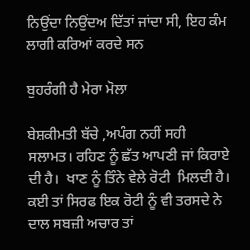ਨਿਉਂਦਾ ਨਿਉਂਦਅ ਦਿੱਤਾਂ ਜਾਂਦਾ ਸੀ, ਇਹ ਕੰਮ ਲਾਗੀ ਕਰਿਆਂ ਕਰਦੇ ਸਨ

ਬੁਹਰੰਗੀ ਹੈ ਮੇਰਾ ਮੋਲਾ

ਬੇਸ਼ਕੀਮਤੀ ਬੱਚੇ ,ਅਪੰਗ ਨਹੀਂ ਸਹੀ ਸਲਾਮਤ। ਰਹਿਣ ਨੂੰ ਛੱਤ ਆਪਣੀ ਜਾਂ ਕਿਰਾਏ ਦੀ ਹੈ।  ਖਾਣ ਨੂੰ ਤਿੰਨੇ ਵੇਲੇ ਰੋਟੀ  ਮਿਲਦੀ ਹੈ। ਕਈ ਤਾਂ ਸਿਰਫ ਇਕ ਰੋਟੀ ਨੂੰ ਵੀ ਤਰਸਦੇ ਨੇ ਦਾਲ ਸਬਜ਼ੀ ਅਚਾਰ ਤਾਂ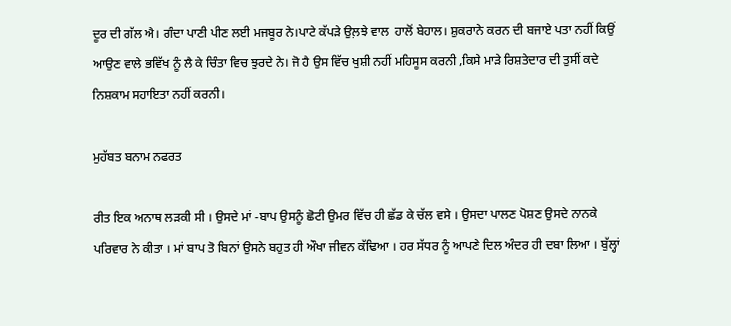ਦੂਰ ਦੀ ਗੱਲ ਐ। ਗੰਦਾ ਪਾਣੀ ਪੀਣ ਲਈ ਮਜਬੂਰ ਨੇ।ਪਾਟੇ ਕੱਪੜੇ ਉਲ਼ਝੇ ਵਾਲ  ਹਾਲੋਂ ਬੇਹਾਲ। ਸ਼ੁਕਰਾਨੇ ਕਰਨ ਦੀ ਬਜਾਏ ਪਤਾ ਨਹੀਂ ਕਿਉਂ ਆਉਣ ਵਾਲੇ ਭਵਿੱਖ ਨੂੰ ਲੈ ਕੇ ਚਿੰਤਾ ਵਿਚ ਝੁਰਦੇ ਨੇ। ਜੋ ਹੈ ਉਸ ਵਿੱਚ ਖੁਸ਼ੀ ਨਹੀਂ ਮਹਿਸੂਸ ਕਰਨੀ ,ਕਿਸੇ ਮਾੜੇ ਰਿਸ਼ਤੇਦਾਰ ਦੀ ਤੁਸੀਂ ਕਦੇ ਨਿਸ਼ਕਾਮ ਸਹਾਇਤਾ ਨਹੀਂ ਕਰਨੀ।

ਮੁਹੱਬਤ ਬਨਾਮ ਨਫਰਤ

ਰੀਤ ਇਕ ਅਨਾਥ ਲੜਕੀ ਸੀ । ਉਸਦੇ ਮਾਂ -ਬਾਪ ਉਸਨੂੰ ਛੋਟੀ ਉਮਰ ਵਿੱਚ ਹੀ ਛੱਡ ਕੇ ਚੱਲ ਵਸੇ । ਉਸਦਾ ਪਾਲਣ ਪੋਸ਼ਣ ਉਸਦੇ ਨਾਨਕੇ ਪਰਿਵਾਰ ਨੇ ਕੀਤਾ । ਮਾਂ ਬਾਪ ਤੋ ਬਿਨਾਂ ਉਸਨੇ ਬਹੁਤ ਹੀ ਔਖਾ ਜੀਵਨ ਕੱਢਿਆ । ਹਰ ਸੱਧਰ ਨੂੰ ਆਪਣੇ ਦਿਲ ਅੰਦਰ ਹੀ ਦਬਾ ਲਿਆ । ਬੁੱਲ੍ਹਾਂ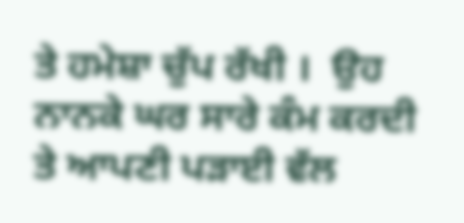ਤੇ ਹਮੇਸ਼ਾ ਚੁੱਪ ਰੱਖੀ ।  ਉਹ ਨਾਨਕੇ ਘਰ ਸਾਰੇ ਕੰਮ ਕਰਦੀ ਤੇ ਆਪਣੀ ਪੜਾਈ ਵੱਲ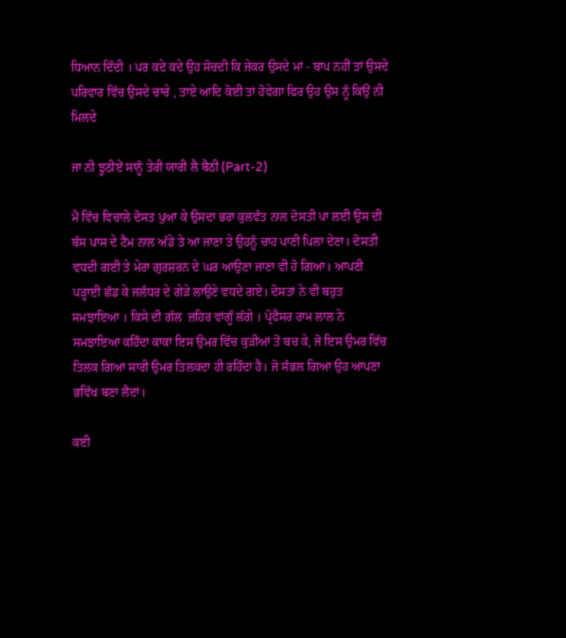ਧਿਆਨ ਦਿੰਦੀ । ਪਰ ਕਦੇ ਕਦੇ ਉਹ ਸੋਚਦੀ ਕਿ ਜੇਕਰ ਉਸਦੇ ਮਾਂ - ਬਾਪ ਨਹੀਂ ਤਾਂ ਉਸਦੇ ਪਰਿਵਾਰ ਵਿੱਚ ਉਸਦੇ ਚਾਚੇ , ਤਾਏ ਆਦਿ ਕੋਈ ਤਾਂ ਹੋਵੇਗਾ ਫਿਰ ਉਹ ਉਸ ਨੂੰ ਕਿਉਂ ਨੀ ਮਿਲਦੇ

ਜਾ ਨੀ ਝੂਠੀਏਂ ਸਾਨੂੰ ਤੇਰੀ ਯਾਰੀ ਲੈ ਬੈਠੀ (Part-2)

ਮੈਂ ਵਿੱਚ ਵਿਚਾਲੇ ਦੋਸਤ ਪੁਆ ਕੇ ਉਸਦਾ ਭਰਾ ਕੁਲਵੰਤ ਨਾਲ ਦੋਸਤੀ ਪਾ ਲਈ ਉਸ ਦੀ ਬੱਸ ਪਾਸ ਦੇ ਟੈਮ ਨਾਲ ਅੱਡੇ ਤੇ ਆ ਜਾਣਾ ਤੇ ਉਹਨੂੰ ਚਾਹ ਪਾਣੀ ਪਿਲਾ ਦੇਣਾ। ਦੋਸਤੀ ਵਧਦੀ ਗਈ ਤੇ ਮੇਰਾ ਗੁਰਸ਼ਰਨ ਦੇ ਘਰ ਆਉਣਾ ਜਾਣਾ ਵੀ ਹੋ ਗਿਆ। ਆਪਣੀ ਪੜ੍ਹਾਈ ਛੱਡ ਕੇ ਜਲੰਧਰ ਦੇ ਗੇੜੇ ਲਾਉਣੇ ਵਧਦੇ ਗਏ। ਦੋਸਤਾਂ ਨੇ ਵੀ ਬਹੁਤ ਸਮਝਾਇਆ । ਕਿਸੇ ਦੀ ਗੱਲ  ਜ਼ਹਿਰ ਵਾਂਗੂੰ ਲੱਗੇ । ਪ੍ਰੋਫੈਸਰ ਰਾਮ ਲਾਲ ਨੇ ਸਮਝਾਇਆ ਕਹਿੰਦਾ ਕਾਕਾ ਇਸ ਉਮਰ ਵਿੱਚ ਕੁੜੀਆਂ ਤੋਂ ਬਚ ਕੇ, ਜੋ ਇਸ ਉਮਰ ਵਿੱਚ ਤਿਲਕ ਗਿਆ ਸਾਰੀ ਉਮਰ ਤਿਲਕਦਾ ਹੀ ਰਹਿੰਦਾ ਹੈ। ਜੋ ਸੰਭਲ ਗਿਆ ਉਹ ਆਪਣਾ ਭਵਿੱਖ ਬਣਾ ਲੈਦਾਂ।

ਕਈ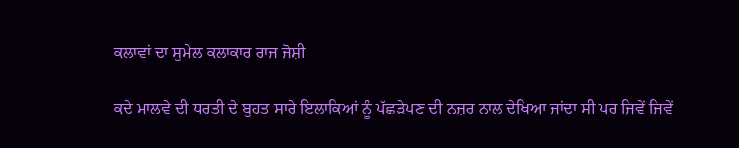ਕਲਾਵਾਂ ਦਾ ਸੁਮੇਲ ਕਲਾਕਾਰ ਰਾਜ ਜੋਸ਼ੀ

ਕਦੇ ਮਾਲਵੇ ਦੀ ਧਰਤੀ ਦੇ ਬੁਹਤ ਸਾਰੇ ਇਲਾਕਿਆਂ ਨੂੰ ਪੱਛੜੇਪਣ ਦੀ ਨਜ਼ਰ ਨਾਲ ਦੇਖਿਆ ਜਾਂਦਾ ਸੀ ਪਰ ਜਿਵੇਂ ਜਿਵੇਂ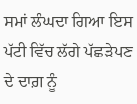ਸਮਾਂ ਲੰਘਦਾ ਗਿਆ ਇਸ ਪੱਟੀ ਵਿੱਚ ਲੱਗੇ ਪੱਛੜੇਪਣ ਦੇ ਦਾਗ਼ ਨੂੰ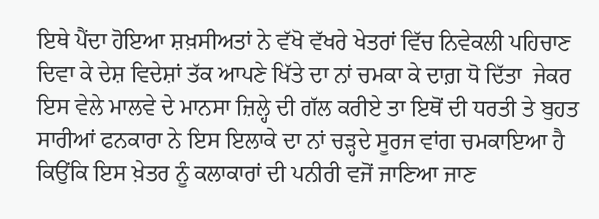ਇਥੇ ਪੈਂਦਾ ਹੋਇਆ ਸ਼ਖ਼ਸੀਅਤਾਂ ਨੇ ‌ਵੱਖੋ ਵੱਖਰੇ ਖੇਤਰਾਂ ਵਿੱਚ ਨਿਵੇਕਲੀ ਪਹਿਚਾਣ ਦਿਵਾ ਕੇ ਦੇਸ਼ ਵਿਦੇਸ਼ਾਂ ਤੱਕ ਆਪਣੇ ਖਿੱਤੇ ਦਾ ਨਾਂ ਚਮਕਾ ਕੇ ਦਾਗ਼ ਧੋ ਦਿੱਤਾ  ਜੇਕਰ ਇਸ ਵੇਲੇ ਮਾਲਵੇ ਦੇ ਮਾਨਸਾ ਜ਼ਿਲ੍ਹੇ ਦੀ ਗੱਲ ਕਰੀਏ ਤਾ ਇਥੋਂ ਦੀ ਧਰਤੀ ਤੇ ਬੁਹਤ ਸਾਰੀਆਂ ਫਨਕਾਰਾ ਨੇ ਇਸ ਇਲਾਕੇ ਦਾ ਨਾਂ ਚੜ੍ਹਦੇ ਸੂਰਜ ਵਾਂਗ ਚਮਕਾਇਆ ਹੈ ਕਿਉਂਕਿ ਇਸ ਖ਼ੇਤਰ ਨੂੰ ਕਲਾਕਾਰਾਂ ਦੀ ਪਨੀਰੀ ਵਜੋਂ ਜਾਣਿਆ ਜਾਣ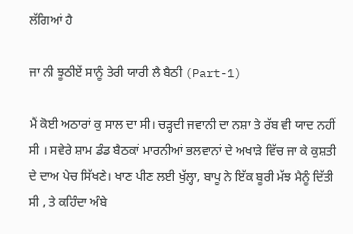ਲੱਗਿਆਂ ਹੈ

ਜਾ ਨੀ ਝੂਠੀਏਂ ਸਾਨੂੰ ਤੇਰੀ ਯਾਰੀ ਲੈ ਬੈਠੀ (Part-1)

ਮੈਂ ਕੋਈ ਅਠਾਰਾਂ ਕੁ ਸਾਲ ਦਾ ਸੀ। ਚੜ੍ਹਦੀ ਜਵਾਨੀ ਦਾ ਨਸ਼ਾ ਤੇ ਰੱਬ ਵੀ ਯਾਦ ਨਹੀਂ ਸੀ । ਸਵੇਰੇ ਸ਼ਾਮ ਡੰਡ ਬੈਠਕਾਂ ਮਾਰਨੀਆਂ ਭਲਵਾਨਾਂ ਦੇ ਅਖਾੜੇ ਵਿੱਚ ਜਾ ਕੇ ਕੁਸ਼ਤੀ ਦੇ ਦਾਅ ਪੇਚ ਸਿੱਖਣੇ। ਖਾਣ ਪੀਣ ਲਈ ਖੁੱਲ੍ਹਾ, ਬਾਪੂ ਨੇ ਇੱਕ ਬੂਰੀ ਮੱਝ ਮੈਨੂੰ ਦਿੱਤੀ ਸੀ , ਤੇ ਕਹਿੰਦਾ ਅੰਬੇ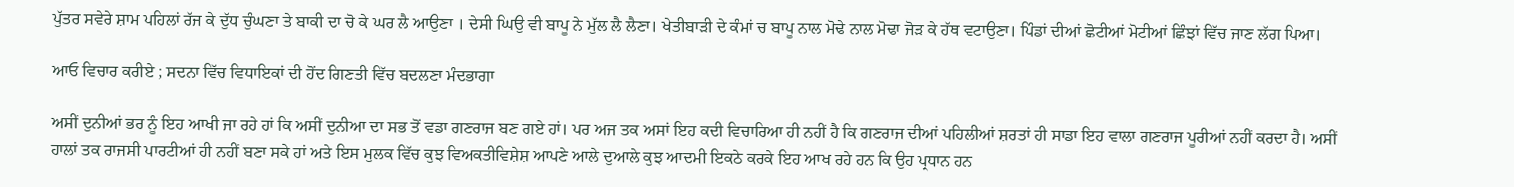ਪੁੱਤਰ ਸਵੇਰੇ ਸ਼ਾਮ ਪਹਿਲਾਂ ਰੱਜ ਕੇ ਦੁੱਧ ਚੁੰਘਣਾ ਤੇ ਬਾਕੀ ਦਾ ਚੋ ਕੇ ਘਰ ਲੈ ਆਉਣਾ । ਦੇਸੀ ਘਿਉ ਵੀ ਬਾਪੂ ਨੇ ਮੁੱਲ ਲੈ ਲੈਣਾ। ਖੇਤੀਬਾੜੀ ਦੇ ਕੰਮਾਂ ਚ ਬਾਪੂ ਨਾਲ ਮੋਢੇ ਨਾਲ ਮੋਢਾ ਜੋੜ ਕੇ ਹੱਥ ਵਟਾਉਣਾ। ਪਿੰਡਾਂ ਦੀਆਂ ਛੋਟੀਆਂ ਮੋਟੀਆਂ ਛਿੰਝਾਂ ਵਿੱਚ ਜਾਣ ਲੱਗ ਪਿਆ।

ਆਓ ਵਿਚਾਰ ਕਰੀਏ ; ਸਦਨਾ ਵਿੱਚ ਵਿਧਾਇਕਾਂ ਦੀ ਹੋਂਦ ਗਿਣਤੀ ਵਿੱਚ ਬਦਲਣਾ ਮੰਦਭਾਗਾ

ਅਸੀਂ ਦੁਨੀਆਂ ਭਰ ਨੂੰ ਇਹ ਆਖੀ ਜਾ ਰਹੇ ਹਾਂ ਕਿ ਅਸੀਂ ਦੁਨੀਆ ਦਾ ਸਭ ਤੋਂ ਵਡਾ ਗਣਰਾਜ ਬਣ ਗਏ ਹਾਂ। ਪਰ ਅਜ ਤਕ ਅਸਾਂ ਇਹ ਕਦੀ ਵਿਚਾਰਿਆ ਹੀ ਨਹੀਂ ਹੈ ਕਿ ਗਣਰਾਜ ਦੀਆਂ ਪਹਿਲੀਆਂ ਸ਼ਰਤਾਂ ਹੀ ਸਾਡਾ ਇਹ ਵਾਲਾ ਗਣਰਾਜ ਪੂਰੀਆਂ ਨਹੀਂ ਕਰਦਾ ਹੈ। ਅਸੀਂ ਹਾਲਾਂ ਤਕ ਰਾਜਸੀ ਪਾਰਟੀਆਂ ਹੀ ਨਹੀਂ ਬਣਾ ਸਕੇ ਹਾਂ ਅਤੇ ਇਸ ਮੁਲਕ ਵਿੱਚ ਕੁਝ ਵਿਅਕਤੀਵਿਸ਼ੇਸ਼ ਆਪਣੇ ਆਲੇ ਦੁਆਲੇ ਕੁਝ ਆਦਮੀ ਇਕਠੇ ਕਰਕੇ ਇਹ ਆਖ ਰਹੇ ਹਨ ਕਿ ਉਹ ਪ੍ਰਧਾਨ ਹਨ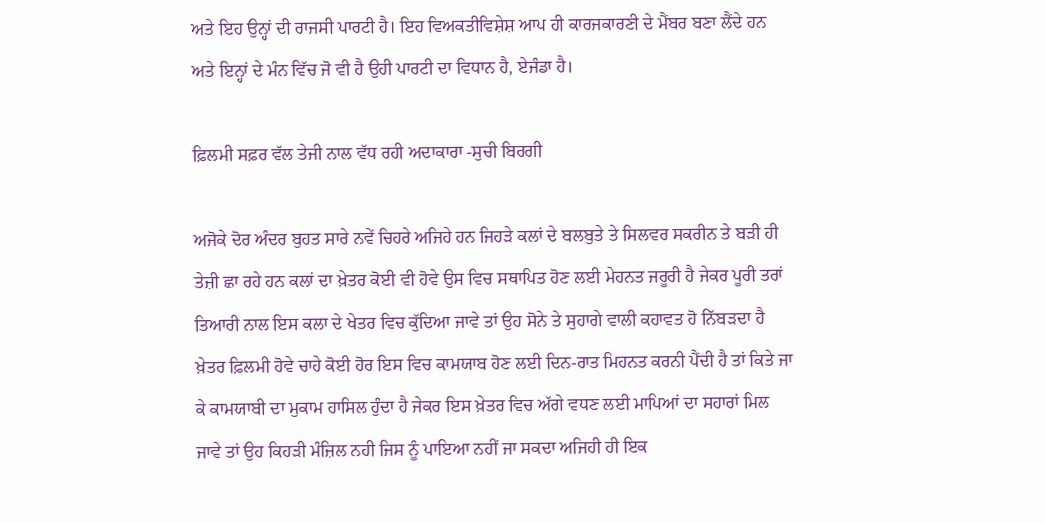ਅਤੇ ਇਹ ਉਨ੍ਹਾਂ ਦੀ ਰਾਜਸੀ ਪਾਰਟੀ ਹੈ। ਇਹ ਵਿਅਕਤੀਵਿਸ਼ੇਸ਼ ਆਪ ਹੀ ਕਾਰਜਕਾਰਣੀ ਦੇ ਮੈਂਬਰ ਬਣਾ ਲੈਂਦੇ ਹਨ ਅਤੇ ਇਨ੍ਹਾਂ ਦੇ ਮੰਨ ਵਿੱਚ ਜੋ ਵੀ ਹੈ ਉਹੀ ਪਾਰਟੀ ਦਾ ਵਿਧਾਨ ਹੈ, ਏਜੰਡਾ ਹੈ।

ਫ਼ਿਲਮੀ ਸਫ਼ਰ ਵੱਲ ਤੇਜੀ ਨਾਲ ਵੱਧ ਰਹੀ ਅਦਾਕਾਰਾ -ਸੁਚੀ ਬਿਰਗੀ

ਅਜੋਕੇ ਦੋਰ ਅੰਦਰ ਬੁਹਤ ਸਾਰੇ ਨਵੇਂ ਚਿਹਰੇ ਅਜਿਹੇ ਹਨ ਜਿਹੜੇ ਕਲਾਂ ਦੇ ਬਲਬੁਤੇ ਤੇ ਸਿਲਵਰ ਸਕਰੀਨ ਤੇ ਬੜੀ ਹੀ ਤੇਜ਼ੀ ਛਾ ਰਹੇ ਹਨ ਕਲਾਂ ਦਾ ਖ਼ੇਤਰ ਕੋਈ ਵੀ ਹੋਵੇ ਉਸ ਵਿਚ ਸਥਾਪਿਤ ਹੋਣ ਲਈ ਮੇਹਨਤ ਜਰੂਰੀ ਹੈ ਜੇਕਰ ਪੂਰੀ ਤਰਾਂ ਤਿਆਰੀ ਨਾਲ ਇਸ ਕਲਾ ਦੇ ਖੇਤਰ ਵਿਚ ਕੁੱਦਿਆ ਜਾਵੇ ਤਾਂ ਉਹ ਸੋਨੇ ਤੇ ਸੁਹਾਗੇ ਵਾਲੀ ਕਹਾਵਤ ਹੋ ਨਿੱਬੜਦਾ ਹੈ ਖ਼ੇਤਰ ਫ਼ਿਲਮੀ ਹੋਵੇ ਚਾਹੇ ਕੋਈ ਹੋਰ ਇਸ ਵਿਚ ਕਾਮਯਾਬ ਹੋਣ ਲਈ ਦਿਨ-ਰਾਤ ਮਿਹਨਤ ਕਰਨੀ ਪੈਂਦੀ ਹੈ ਤਾਂ ਕਿਤੇ ਜਾ ਕੇ ਕਾਮਯਾਬੀ ਦਾ ਮੁਕਾਮ ਹਾਸਿਲ ਹੁੰਦਾ ਹੈ ਜੇਕਰ ਇਸ ਖ਼ੇਤਰ ਵਿਚ ਅੱਗੇ ਵਧਣ ਲਈ ਮਾਪਿਆਂ ਦਾ ਸਹਾਰਾਂ ਮਿਲ ਜਾਵੇ ਤਾਂ ਉਹ ਕਿਹੜੀ ਮੰਜ਼ਿਲ ਨਹੀ ਜਿਸ ਨੂੰ ਪਾਇਆ ਨਹੀਂ ਜਾ ਸਕਦਾ ਅਜਿਹੀ ਹੀ ਇਕ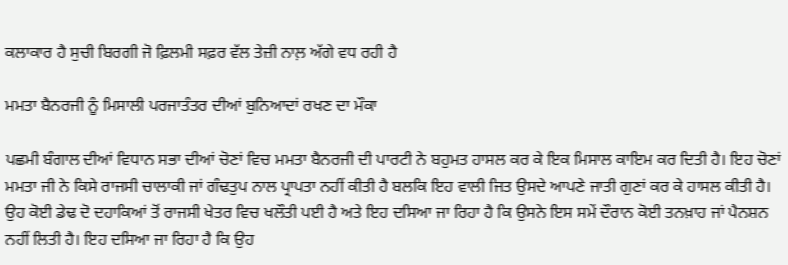ਕਲਾਕਾਰ ਹੈ ਸੁਚੀ ਬਿਰਗੀ ਜੋ ਫ਼ਿਲਮੀ ਸਫ਼ਰ ਵੱਲ ਤੇਜ਼ੀ ਨਾਲ਼ ਅੱਗੇ ਵਧ ਰਹੀ ਹੈ

ਮਮਤਾ ਬੈਨਰਜੀ ਨੂੰ ਮਿਸਾਲੀ ਪਰਜਾਤੰਤਰ ਦੀਆਂ ਬੁਨਿਆਦਾਂ ਰਖਣ ਦਾ ਮੌਕਾ

ਪਛਮੀ ਬੰਗਾਲ ਦੀਆਂ ਵਿਧਾਨ ਸਭਾ ਦੀਆਂ ਚੋਣਾਂ ਵਿਚ ਮਮਤਾ ਬੈਨਰਜੀ ਦੀ ਪਾਰਟੀ ਨੇ ਬਹੁਮਤ ਹਾਸਲ ਕਰ ਕੇ ਇਕ ਮਿਸਾਲ ਕਾਇਮ ਕਰ ਦਿਤੀ ਹੈ। ਇਹ ਚੋਣਾਂ ਮਮਤਾ ਜੀ ਨੇ ਕਿਸੇ ਰਾਜਸੀ ਚਾਲਾਕੀ ਜਾਂ ਗੰਢਤੁਪ ਨਾਲ ਪ੍ਰਾਪਤਾ ਨਹੀਂ ਕੀਤੀ ਹੈ ਬਲਕਿ ਇਹ ਵਾਲੀ ਜਿਤ ਉਸਦੇ ਆਪਣੇ ਜਾਤੀ ਗੁਣਾਂ ਕਰ ਕੇ ਹਾਸਲ ਕੀਤੀ ਹੈ। ਉਹ ਕੋਈ ਡੇਢ ਦੋ ਦਹਾਕਿਆਂ ਤੋਂ ਰਾਜਸੀ ਖੇਤਰ ਵਿਚ ਖਲੌਤੀ ਪਈ ਹੈ ਅਤੇ ਇਹ ਦਸਿਆ ਜਾ ਰਿਹਾ ਹੈ ਕਿ ਉਸਨੇ ਇਸ ਸਮੇਂ ਦੌਰਾਨ ਕੋਈ ਤਨਖ਼ਾਹ ਜਾਂ ਪੈਨਸ਼ਨ ਨਹੀਂ ਲਿਤੀ ਹੈ। ਇਹ ਦਸਿਆ ਜਾ ਰਿਹਾ ਹੈ ਕਿ ਉਹ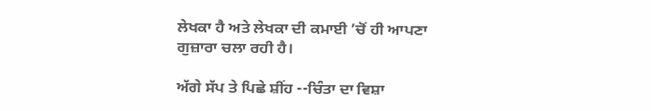ਲੇਖਕਾ ਹੈ ਅਤੇ ਲੇਖਕਾ ਦੀ ਕਮਾਈ ’ਚੋਂ ਹੀ ਆਪਣਾ ਗੁਜ਼ਾਰਾ ਚਲਾ ਰਹੀ ਹੈ।

ਅੱਗੇ ਸੱਪ ਤੇ ਪਿਛੇ ਸ਼ੀਂਹ --ਚਿੰਤਾ ਦਾ ਵਿਸ਼ਾ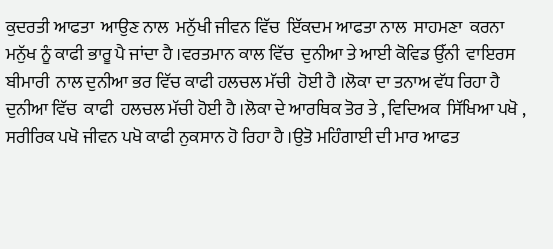ਕੁਦਰਤੀ ਆਫਤਾ  ਆਉਣ ਨਾਲ  ਮਨੁੱਖੀ ਜੀਵਨ ਵਿੱਚ  ਇੱਕਦਮ ਆਫਤਾ ਨਾਲ  ਸਾਹਮਣਾ  ਕਰਨਾ ਮਨੁੱਖ ਨੂੰ ਕਾਫੀ ਭਾਰੂ ਪੈ ਜਾਂਦਾ ਹੈ ।ਵਰਤਮਾਨ ਕਾਲ ਵਿੱਚ  ਦੁਨੀਆ ਤੇ ਆਈ ਕੋਵਿਡ ਉੱਨੀ  ਵਾਇਰਸ ਬੀਮਾਰੀ  ਨਾਲ ਦੁਨੀਆ ਭਰ ਵਿੱਚ ਕਾਫੀ ਹਲਚਲ ਮੱਚੀ  ਹੋਈ ਹੈ ।ਲੋਕਾ ਦਾ ਤਨਾਅ ਵੱਧ ਰਿਹਾ ਹੈ   ਦੁਨੀਆ ਵਿੱਚ  ਕਾਫੀ  ਹਲਚਲ ਮੱਚੀ ਹੋਈ ਹੈ ।ਲੋਕਾ ਦੇ ਆਰਥਿਕ ਤੋਰ ਤੇ , ਵਿਦਿਅਕ  ਸਿੱਖਿਆ ਪਖੋ ,  ਸਰੀਰਿਕ ਪਖੋ ਜੀਵਨ ਪਖੋ ਕਾਫੀ ਨੁਕਸਾਨ ਹੋ ਰਿਹਾ ਹੈ ।ਉਤੋ ਮਹਿੰਗਾਈ ਦੀ ਮਾਰ ਆਫਤ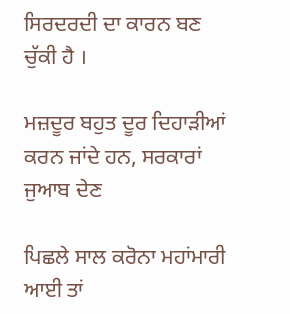ਸਿਰਦਰਦੀ ਦਾ ਕਾਰਨ ਬਣ ਚੁੱਕੀ ਹੈ ।

ਮਜ਼ਦੂਰ ਬਹੁਤ ਦੂਰ ਦਿਹਾੜੀਆਂ ਕਰਨ ਜਾਂਦੇ ਹਨ, ਸਰਕਾਰਾਂ ਜੁਆਬ ਦੇਣ

ਪਿਛਲੇ ਸਾਲ ਕਰੋਨਾ ਮਹਾਂਮਾਰੀ ਆਈ ਤਾਂ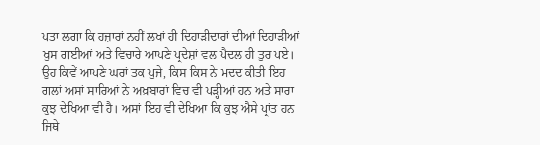ਪਤਾ ਲਗਾ ਕਿ ਹਜ਼ਾਰਾਂ ਨਹੀਂ ਲਖਾਂ ਹੀ ਦਿਹਾੜੀਦਾਰਾਂ ਦੀਆਂ ਦਿਹਾੜੀਆਂ ਖੁਸ ਗਈਆਂ ਅਤੇ ਵਿਚਾਰੇ ਆਪਣੇ ਪ੍ਰਦੇਸ਼ਾਂ ਵਲ ਪੈਦਲ ਹੀ ਤੁਰ ਪਏ। ਉਹ ਕਿਵੇਂ ਆਪਣੇ ਘਰਾਂ ਤਕ ਪੁਜੇ, ਕਿਸ ਕਿਸ ਨੇ ਮਦਦ ਕੀਤੀ ਇਹ ਗਲਾਂ ਅਸਾਂ ਸਾਰਿਆਂ ਨੇ ਅਖ਼ਬਾਰਾਂ ਵਿਚ ਵੀ ਪੜ੍ਹੀਆਂ ਹਨ ਅਤੇ ਸਾਰਾ ਕੁਝ ਦੇਖਿਆ ਵੀ ਹੈ। ਅਸਾਂ ਇਹ ਵੀ ਦੇਖਿਆ ਕਿ ਕੁਝ ਐਸੇ ਪ੍ਰਾਂਤ ਹਨ ਜਿਥੇ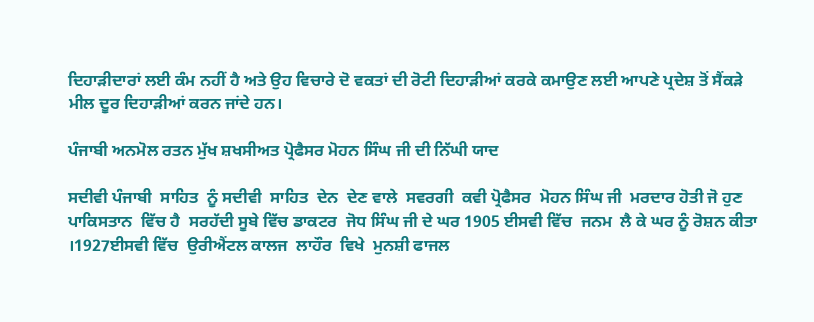ਦਿਹਾੜੀਦਾਰਾਂ ਲਈ ਕੰਮ ਨਹੀਂ ਹੈ ਅਤੇ ਉਹ ਵਿਚਾਰੇ ਦੋ ਵਕਤਾਂ ਦੀ ਰੋਟੀ ਦਿਹਾੜੀਆਂ ਕਰਕੇ ਕਮਾਉਣ ਲਈ ਆਪਣੇ ਪ੍ਰਦੇਸ਼ ਤੋਂ ਸੈਂਕੜੇ ਮੀਲ ਦੂਰ ਦਿਹਾੜੀਆਂ ਕਰਨ ਜਾਂਦੇ ਹਨ।

ਪੰਜਾਬੀ ਅਨਮੋਲ ਰਤਨ ਮੁੱਖ ਸ਼ਖਸੀਅਤ ਪ੍ਰੋਫੈਸਰ ਮੋਹਨ ਸਿੰਘ ਜੀ ਦੀ ਨਿੱਘੀ ਯਾਦ

ਸਦੀਵੀ ਪੰਜਾਬੀ  ਸਾਹਿਤ  ਨੂੰ ਸਦੀਵੀ  ਸਾਹਿਤ  ਦੇਨ  ਦੇਣ ਵਾਲੇ  ਸਵਰਗੀ  ਕਵੀ ਪ੍ਰੋਫੈਸਰ  ਮੋਹਨ ਸਿੰਘ ਜੀ  ਮਰਦਾਰ ਹੋਤੀ ਜੋ ਹੁਣ  ਪਾਕਿਸਤਾਨ  ਵਿੱਚ ਹੈ  ਸਰਹੱਦੀ ਸੂਬੇ ਵਿੱਚ ਡਾਕਟਰ  ਜੋਧ ਸਿੰਘ ਜੀ ਦੇ ਘਰ 1905 ਈਸਵੀ ਵਿੱਚ  ਜਨਮ  ਲੈ ਕੇ ਘਰ ਨੂੰ ਰੋਸ਼ਨ ਕੀਤਾ ।1927ਈਸਵੀ ਵਿੱਚ  ਉਰੀਐਂਟਲ ਕਾਲਜ  ਲਾਹੌਰ  ਵਿਖੇ  ਮੁਨਸ਼ੀ ਫਾਜਲ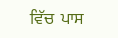ਵਿੱਚ  ਪਾਸ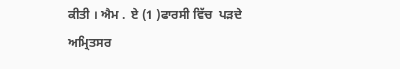ਕੀਤੀ । ਐਮ .  ਏ (1 )ਫਾਰਸੀ ਵਿੱਚ  ਪੜਦੇ ਅਮ੍ਰਿਤਸਰ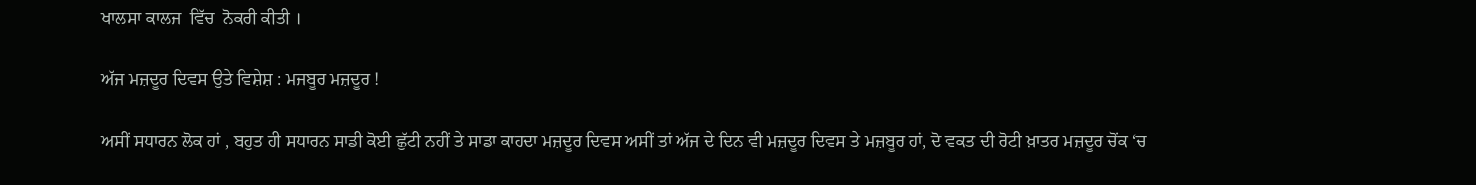ਖਾਲਸਾ ਕਾਲਜ  ਵਿੱਚ  ਨੋਕਰੀ ਕੀਤੀ ।

ਅੱਜ ਮਜ਼ਦੂਰ ਦਿਵਸ ਉਤੇ ਵਿਸ਼ੇਸ਼ : ਮਜਬੂਰ ਮਜ਼ਦੂਰ !

ਅਸੀਂ ਸਧਾਰਨ ਲੋਕ ਹਾਂ , ਬਹੁਤ ਹੀ ਸਧਾਰਨ ਸਾਡੀ ਕੋਈ ਛੁੱਟੀ ਨਹੀਂ ਤੇ ਸਾਡਾ ਕਾਹਦਾ ਮਜ਼ਦੂਰ ਦਿਵਸ ਅਸੀਂ ਤਾਂ ਅੱਜ ਦੇ ਦਿਨ ਵੀ ਮਜ਼ਦੂਰ ਦਿਵਸ ਤੇ ਮਜ਼ਬੂਰ ਹਾਂ, ਦੋ ਵਕਤ ਦੀ ਰੋਟੀ ਖ਼ਾਤਰ ਮਜ਼ਦੂਰ ਚੋਂਕ ‘ਚ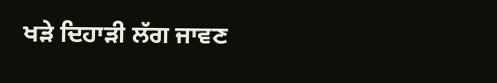ਖੜੇ ਦਿਹਾੜੀ ਲੱਗ ਜਾਵਣ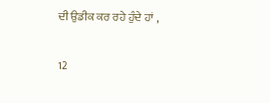ਦੀ ਉਡੀਕ ਕਰ ਰਹੇ ਹੁੰਦੇ ਹਾਂ ,

12